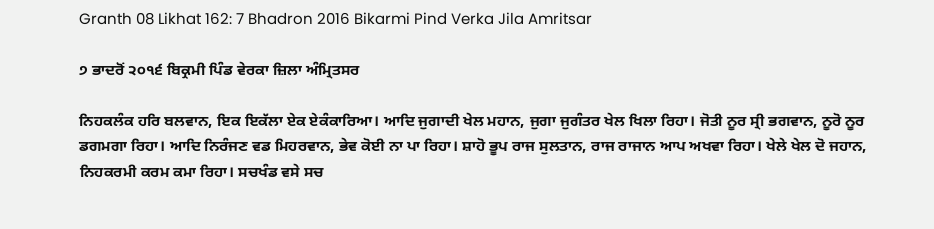Granth 08 Likhat 162: 7 Bhadron 2016 Bikarmi Pind Verka Jila Amritsar

੭ ਭਾਦਰੋਂ ੨੦੧੬ ਬਿਕ੍ਰਮੀ ਪਿੰਡ ਵੇਰਕਾ ਜ਼ਿਲਾ ਅੰਮ੍ਰਿਤਸਰ

ਨਿਹਕਲੰਕ ਹਰਿ ਬਲਵਾਨ, ਇਕ ਇਕੱਲਾ ਏਕ ਏਕੰਕਾਰਿਆ। ਆਦਿ ਜੁਗਾਦੀ ਖੇਲ ਮਹਾਨ, ਜੁਗਾ ਜੁਗੰਤਰ ਖੇਲ ਖਿਲਾ ਰਿਹਾ। ਜੋਤੀ ਨੂਰ ਸ੍ਰੀ ਭਗਵਾਨ, ਨੂਰੋ ਨੂਰ ਡਗਮਗਾ ਰਿਹਾ। ਆਦਿ ਨਿਰੰਜਣ ਵਡ ਮਿਹਰਵਾਨ, ਭੇਵ ਕੋਈ ਨਾ ਪਾ ਰਿਹਾ। ਸ਼ਾਹੋ ਭੂਪ ਰਾਜ ਸੁਲਤਾਨ, ਰਾਜ ਰਾਜਾਨ ਆਪ ਅਖਵਾ ਰਿਹਾ। ਖੇਲੇ ਖੇਲ ਦੋ ਜਹਾਨ, ਨਿਹਕਰਮੀ ਕਰਮ ਕਮਾ ਰਿਹਾ। ਸਚਖੰਡ ਵਸੇ ਸਚ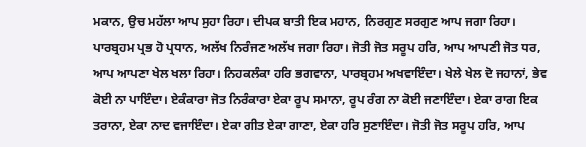ਮਕਾਨ, ਉਚ ਮਹੱਲਾ ਆਪ ਸੁਹਾ ਰਿਹਾ। ਦੀਪਕ ਬਾਤੀ ਇਕ ਮਹਾਨ, ਨਿਰਗੁਣ ਸਰਗੁਣ ਆਪ ਜਗਾ ਰਿਹਾ। ਪਾਰਬ੍ਰਹਮ ਪ੍ਰਭ ਹੋ ਪ੍ਰਧਾਨ, ਅਲੱਖ ਨਿਰੰਜਣ ਅਲੱਖ ਜਗਾ ਰਿਹਾ। ਜੋਤੀ ਜੋਤ ਸਰੂਪ ਹਰਿ, ਆਪ ਆਪਣੀ ਜੋਤ ਧਰ, ਆਪ ਆਪਣਾ ਖੇਲ ਖਲਾ ਰਿਹਾ। ਨਿਹਕਲੰਕਾ ਹਰਿ ਭਗਵਾਨਾ, ਪਾਰਬ੍ਰਹਮ ਅਖਵਾਇੰਦਾ। ਖੇਲੇ ਖੇਲ ਦੋ ਜਹਾਨਾਂ, ਭੇਵ ਕੋਈ ਨਾ ਪਾਇੰਦਾ। ਏਕੰਕਾਰਾ ਜੋਤ ਨਿਰੰਕਾਰਾ ਏਕਾ ਰੂਪ ਸਮਾਨਾ, ਰੂਪ ਰੰਗ ਨਾ ਕੋਈ ਜਣਾਇੰਦਾ। ਏਕਾ ਰਾਗ ਇਕ ਤਰਾਨਾ, ਏਕਾ ਨਾਦ ਵਜਾਇੰਦਾ। ਏਕਾ ਗੀਤ ਏਕਾ ਗਾਣਾ, ਏਕਾ ਹਰਿ ਸੁਣਾਇੰਦਾ। ਜੋਤੀ ਜੋਤ ਸਰੂਪ ਹਰਿ, ਆਪ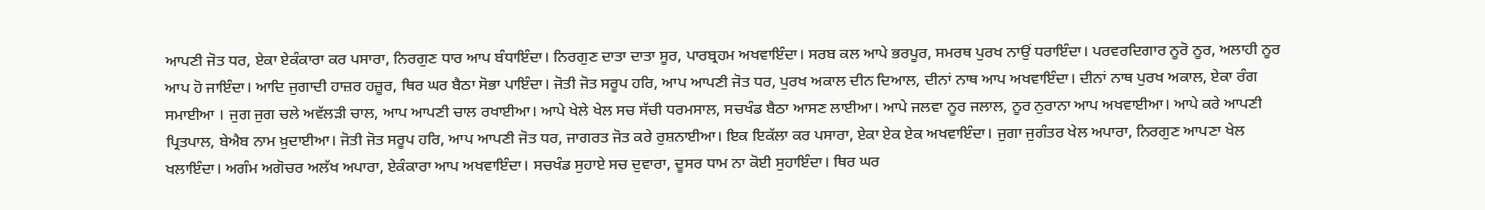ਆਪਣੀ ਜੋਤ ਧਰ, ਏਕਾ ਏਕੰਕਾਰਾ ਕਰ ਪਸਾਰਾ, ਨਿਰਗੁਣ ਧਾਰ ਆਪ ਬੰਧਾਇੰਦਾ। ਨਿਰਗੁਣ ਦਾਤਾ ਦਾਤਾ ਸੂਰ, ਪਾਰਬ੍ਰਹਮ ਅਖਵਾਇੰਦਾ। ਸਰਬ ਕਲ ਆਪੇ ਭਰਪੂਰ, ਸਮਰਥ ਪੁਰਖ ਨਾਉਂ ਧਰਾਇੰਦਾ। ਪਰਵਰਦਿਗਾਰ ਨੂਰੋ ਨੂਰ, ਅਲਾਹੀ ਨੂਰ ਆਪ ਹੋ ਜਾਇੰਦਾ। ਆਦਿ ਜੁਗਾਦੀ ਹਾਜ਼ਰ ਹਜ਼ੂਰ, ਥਿਰ ਘਰ ਬੈਠਾ ਸੋਭਾ ਪਾਇੰਦਾ। ਜੋਤੀ ਜੋਤ ਸਰੂਪ ਹਰਿ, ਆਪ ਆਪਣੀ ਜੋਤ ਧਰ, ਪੁਰਖ ਅਕਾਲ ਦੀਨ ਦਿਆਲ, ਦੀਨਾਂ ਨਾਥ ਆਪ ਅਖਵਾਇੰਦਾ। ਦੀਨਾਂ ਨਾਥ ਪੁਰਖ ਅਕਾਲ, ਏਕਾ ਰੰਗ ਸਮਾਈਆ । ਜੁਗ ਜੁਗ ਚਲੇ ਅਵੱਲੜੀ ਚਾਲ, ਆਪ ਆਪਣੀ ਚਾਲ ਰਖਾਈਆ। ਆਪੇ ਖੇਲੇ ਖੇਲ ਸਚ ਸੱਚੀ ਧਰਮਸਾਲ, ਸਚਖੰਡ ਬੈਠਾ ਆਸਣ ਲਾਈਆ। ਆਪੇ ਜਲਵਾ ਨੂਰ ਜਲਾਲ, ਨੂਰ ਨੁਰਾਨਾ ਆਪ ਅਖਵਾਈਆ। ਆਪੇ ਕਰੇ ਆਪਣੀ ਪ੍ਰਿਤਪਾਲ, ਬੇਐਬ ਨਾਮ ਖ਼ੁਦਾਈਆ। ਜੋਤੀ ਜੋਤ ਸਰੂਪ ਹਰਿ, ਆਪ ਆਪਣੀ ਜੋਤ ਧਰ, ਜਾਗਰਤ ਜੋਤ ਕਰੇ ਰੁਸ਼ਨਾਈਆ। ਇਕ ਇਕੱਲਾ ਕਰ ਪਸਾਰਾ, ਏਕਾ ਏਕ ਏਕ ਅਖਵਾਇੰਦਾ। ਜੁਗਾ ਜੁਗੰਤਰ ਖੇਲ ਅਪਾਰਾ, ਨਿਰਗੁਣ ਆਪਣਾ ਖੇਲ ਖਲਾਇੰਦਾ। ਅਗੰਮ ਅਗੋਚਰ ਅਲੱਖ ਅਪਾਰਾ, ਏਕੰਕਾਰਾ ਆਪ ਅਖਵਾਇੰਦਾ। ਸਚਖੰਡ ਸੁਹਾਏ ਸਚ ਦੁਵਾਰਾ, ਦੂਸਰ ਧਾਮ ਨਾ ਕੋਈ ਸੁਹਾਇੰਦਾ। ਥਿਰ ਘਰ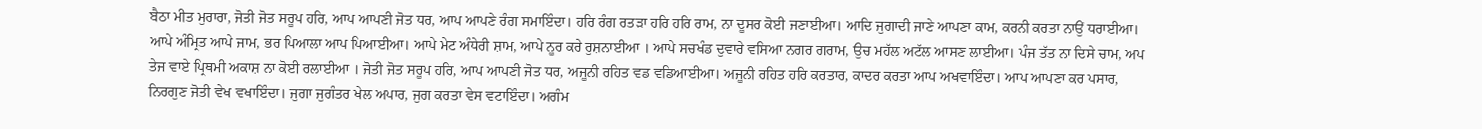ਬੈਠਾ ਮੀਤ ਮੁਰਾਰਾ, ਜੋਤੀ ਜੋਤ ਸਰੂਪ ਹਰਿ, ਆਪ ਆਪਣੀ ਜੋਤ ਧਰ, ਆਪ ਆਪਣੇ ਰੰਗ ਸਮਾਇੰਦਾ। ਹਰਿ ਰੰਗ ਰਤੜਾ ਹਰਿ ਹਰਿ ਰਾਮ, ਨਾ ਦੂਸਰ ਕੋਈ ਜਣਾਈਆ। ਆਦਿ ਜੁਗਾਦੀ ਜਾਣੇ ਆਪਣਾ ਕਾਮ, ਕਰਨੀ ਕਰਤਾ ਨਾਉਂ ਧਰਾਈਆ। ਆਪੇ ਅੰਮ੍ਰਿਤ ਆਪੇ ਜਾਮ, ਭਰ ਪਿਆਲਾ ਆਪ ਪਿਆਈਆ। ਆਪੇ ਮੇਟ ਅੰਧੇਰੀ ਸ਼ਾਮ, ਆਪੇ ਨੂਰ ਕਰੇ ਰੁਸ਼ਨਾਈਆ । ਆਪੇ ਸਚਖੰਡ ਦੁਵਾਰੇ ਵਸਿਆ ਨਗਰ ਗਰਾਮ, ਉਚ ਮਹੱਲ ਅਟੱਲ ਆਸਣ ਲਾਈਆ। ਪੰਜ ਤੱਤ ਨਾ ਦਿਸੇ ਚਾਮ, ਅਪ ਤੇਜ ਵਾਏ ਪ੍ਰਿਥਮੀ ਅਕਾਸ਼ ਨਾ ਕੋਈ ਰਲਾਈਆ । ਜੋਤੀ ਜੋਤ ਸਰੂਪ ਹਰਿ, ਆਪ ਆਪਣੀ ਜੋਤ ਧਰ, ਅਜੂਨੀ ਰਹਿਤ ਵਡ ਵਡਿਆਈਆ। ਅਜੂਨੀ ਰਹਿਤ ਹਰਿ ਕਰਤਾਰ, ਕਾਦਰ ਕਰਤਾ ਆਪ ਅਖਵਾਇੰਦਾ। ਆਪ ਆਪਣਾ ਕਰ ਪਸਾਰ, ਨਿਰਗੁਣ ਜੋਤੀ ਵੇਖ ਵਖਾਇੰਦਾ। ਜੁਗਾ ਜੁਗੰਤਰ ਖੇਲ ਅਪਾਰ, ਜੁਗ ਕਰਤਾ ਵੇਸ ਵਟਾਇੰਦਾ। ਅਗੰਮ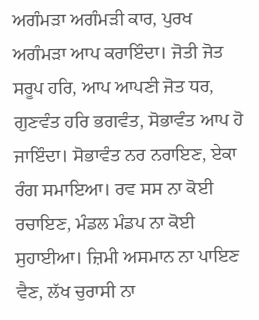ਅਗੰਮੜਾ ਅਗੰਮੜੀ ਕਾਰ, ਪੁਰਖ ਅਗੰਮੜਾ ਆਪ ਕਰਾਇੰਦਾ। ਜੋਤੀ ਜੋਤ ਸਰੂਪ ਹਰਿ, ਆਪ ਆਪਣੀ ਜੋਤ ਧਰ, ਗੁਣਵੰਤ ਹਰਿ ਭਗਵੰਤ, ਸੋਭਾਵੰਤ ਆਪ ਹੋ ਜਾਇੰਦਾ। ਸੋਭਾਵੰਤ ਨਰ ਨਰਾਇਣ, ਏਕਾ ਰੰਗ ਸਮਾਇਆ। ਰਵ ਸਸ ਨਾ ਕੋਈ ਰਚਾਇਣ, ਮੰਡਲ ਮੰਡਪ ਨਾ ਕੋਈ ਸੁਹਾਈਆ। ਜ਼ਿਮੀ ਅਸਮਾਨ ਨਾ ਪਾਇਣ ਵੈਣ, ਲੱਖ ਚੁਰਾਸੀ ਨਾ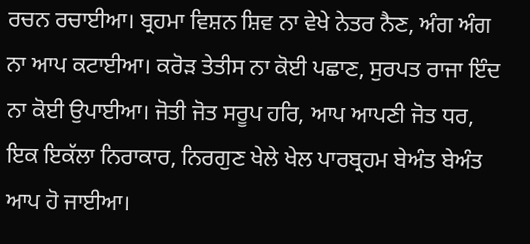ਰਚਨ ਰਚਾਈਆ। ਬ੍ਰਹਮਾ ਵਿਸ਼ਨ ਸ਼ਿਵ ਨਾ ਵੇਖੇ ਨੇਤਰ ਨੈਣ, ਅੰਗ ਅੰਗ ਨਾ ਆਪ ਕਟਾਈਆ। ਕਰੋੜ ਤੇਤੀਸ ਨਾ ਕੋਈ ਪਛਾਣ, ਸੁਰਪਤ ਰਾਜਾ ਇੰਦ ਨਾ ਕੋਈ ਉਪਾਈਆ। ਜੋਤੀ ਜੋਤ ਸਰੂਪ ਹਰਿ, ਆਪ ਆਪਣੀ ਜੋਤ ਧਰ, ਇਕ ਇਕੱਲਾ ਨਿਰਾਕਾਰ, ਨਿਰਗੁਣ ਖੇਲੇ ਖੇਲ ਪਾਰਬ੍ਰਹਮ ਬੇਅੰਤ ਬੇਅੰਤ ਆਪ ਹੋ ਜਾਈਆ।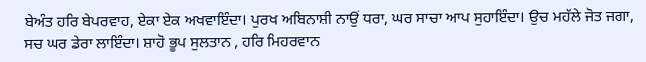ਬੇਅੰਤ ਹਰਿ ਬੇਪਰਵਾਹ, ਏਕਾ ਏਕ ਅਖਵਾਇੰਦਾ। ਪੁਰਖ ਅਬਿਨਾਸ਼ੀ ਨਾਉਂ ਧਰਾ, ਘਰ ਸਾਚਾ ਆਪ ਸੁਹਾਇੰਦਾ। ਉਚ ਮਹੱਲੇ ਜੋਤ ਜਗਾ, ਸਚ ਘਰ ਡੇਰਾ ਲਾਇੰਦਾ। ਸ਼ਾਹੋ ਭੂਪ ਸੁਲਤਾਨ , ਹਰਿ ਮਿਹਰਵਾਨ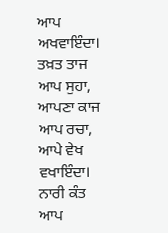ਆਪ ਅਖਵਾਇੰਦਾ। ਤਖ਼ਤ ਤਾਜ ਆਪ ਸੁਹਾ, ਆਪਣਾ ਕਾਜ ਆਪ ਰਚਾ, ਆਪੇ ਵੇਖ ਵਖਾਇੰਦਾ। ਨਾਰੀ ਕੰਤ ਆਪ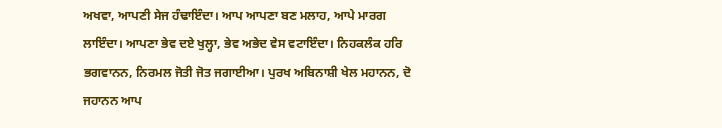ਅਖਵਾ, ਆਪਣੀ ਸੇਜ ਹੰਢਾਇੰਦਾ। ਆਪ ਆਪਣਾ ਬਣ ਮਲਾਹ, ਆਪੇ ਮਾਰਗ ਲਾਇੰਦਾ। ਆਪਣਾ ਭੇਵ ਦਏ ਖੁਲ੍ਹਾ, ਭੇਵ ਅਭੇਦ ਵੇਸ ਵਟਾਇੰਦਾ। ਨਿਹਕਲੰਕ ਹਰਿ ਭਗਵਾਨਨ, ਨਿਰਮਲ ਜੋਤੀ ਜੋਤ ਜਗਾਈਆ। ਪੁਰਖ ਅਬਿਨਾਸ਼ੀ ਖੇਲ ਮਹਾਨਨ, ਦੋ ਜਹਾਨਨ ਆਪ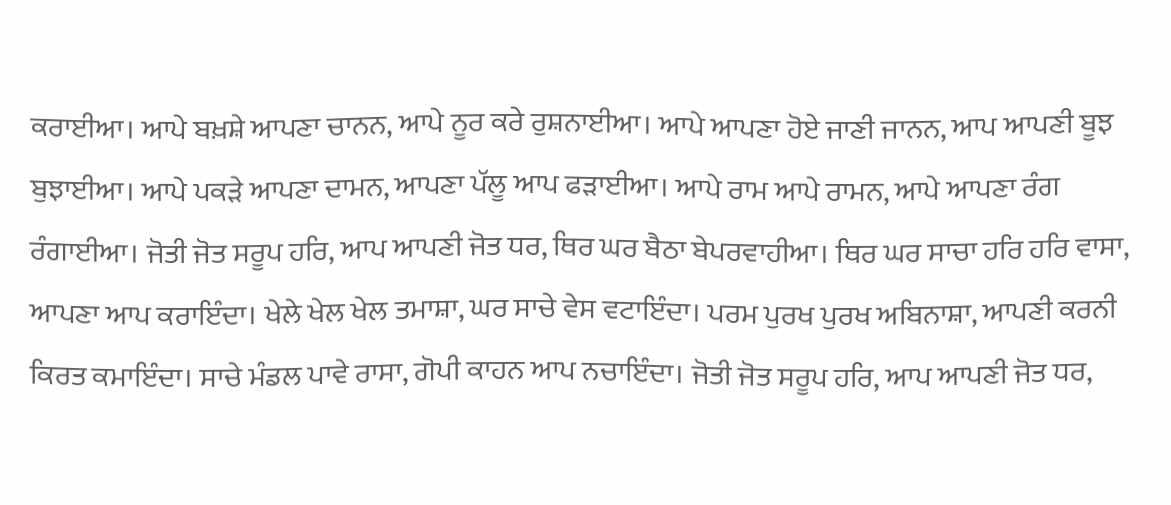ਕਰਾਈਆ। ਆਪੇ ਬਖ਼ਸ਼ੇ ਆਪਣਾ ਚਾਨਨ, ਆਪੇ ਨੂਰ ਕਰੇ ਰੁਸ਼ਨਾਈਆ। ਆਪੇ ਆਪਣਾ ਹੋਏ ਜਾਣੀ ਜਾਨਨ, ਆਪ ਆਪਣੀ ਬੂਝ ਬੁਝਾਈਆ। ਆਪੇ ਪਕੜੇ ਆਪਣਾ ਦਾਮਨ, ਆਪਣਾ ਪੱਲੂ ਆਪ ਫੜਾਈਆ। ਆਪੇ ਰਾਮ ਆਪੇ ਰਾਮਨ, ਆਪੇ ਆਪਣਾ ਰੰਗ ਰੰਗਾਈਆ। ਜੋਤੀ ਜੋਤ ਸਰੂਪ ਹਰਿ, ਆਪ ਆਪਣੀ ਜੋਤ ਧਰ, ਥਿਰ ਘਰ ਬੈਠਾ ਬੇਪਰਵਾਹੀਆ। ਥਿਰ ਘਰ ਸਾਚਾ ਹਰਿ ਹਰਿ ਵਾਸਾ, ਆਪਣਾ ਆਪ ਕਰਾਇੰਦਾ। ਖੇਲੇ ਖੇਲ ਖੇਲ ਤਮਾਸ਼ਾ, ਘਰ ਸਾਚੇ ਵੇਸ ਵਟਾਇੰਦਾ। ਪਰਮ ਪੁਰਖ ਪੁਰਖ ਅਬਿਨਾਸ਼ਾ, ਆਪਣੀ ਕਰਨੀ ਕਿਰਤ ਕਮਾਇੰਦਾ। ਸਾਚੇ ਮੰਡਲ ਪਾਵੇ ਰਾਸਾ, ਗੋਪੀ ਕਾਹਨ ਆਪ ਨਚਾਇੰਦਾ। ਜੋਤੀ ਜੋਤ ਸਰੂਪ ਹਰਿ, ਆਪ ਆਪਣੀ ਜੋਤ ਧਰ,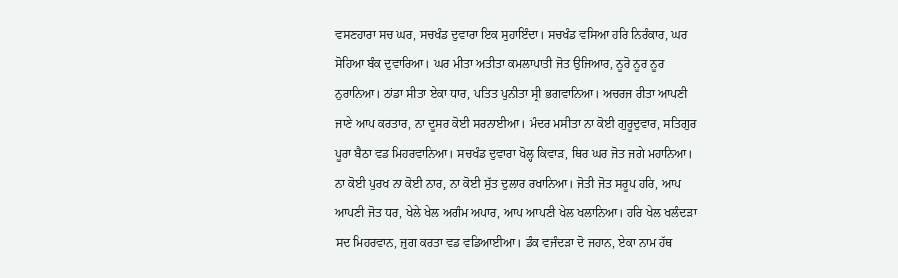ਵਸਣਹਾਰਾ ਸਚ ਘਰ, ਸਚਖੰਡ ਦੁਵਾਰਾ ਇਕ ਸੁਹਾਇੰਦਾ। ਸਚਖੰਡ ਵਸਿਆ ਹਰਿ ਨਿਰੰਕਾਰ, ਘਰ ਸੋਹਿਆ ਬੰਕ ਦੁਵਾਰਿਆ। ਘਰ ਮੀਤਾ ਅਤੀਤਾ ਕਮਲਾਪਾਤੀ ਜੋਤ ਉਜਿਆਰ, ਨੂਰੋ ਨੂਰ ਨੂਰ ਨੁਰਾਨਿਆ। ਠਾਂਡਾ ਸੀਤਾ ਏਕਾ ਧਾਰ, ਪਤਿਤ ਪੁਨੀਤਾ ਸ੍ਰੀ ਭਗਵਾਨਿਆ। ਅਚਰਜ ਰੀਤਾ ਆਪਣੀ ਜਾਣੇ ਆਪ ਕਰਤਾਰ, ਨਾ ਦੂਸਰ ਕੋਈ ਸਰਨਾਈਆ। ਮੰਦਰ ਮਸੀਤਾ ਨਾ ਕੋਈ ਗੁਰੂਦੁਵਾਰ, ਸਤਿਗੁਰ ਪੂਰਾ ਬੈਠਾ ਵਡ ਮਿਹਰਵਾਨਿਆ। ਸਚਖੰਡ ਦੁਵਾਰਾ ਖੋਲ੍ਹ ਕਿਵਾੜ, ਥਿਰ ਘਰ ਜੋਤ ਜਗੇ ਮਹਾਨਿਆ। ਨਾ ਕੋਈ ਪੁਰਖ ਨਾ ਕੋਈ ਨਾਰ, ਨਾ ਕੋਈ ਸੁੱਤ ਦੁਲਾਰ ਰਖਾਨਿਆ। ਜੋਤੀ ਜੋਤ ਸਰੂਪ ਹਰਿ, ਆਪ ਆਪਣੀ ਜੋਤ ਧਰ, ਖੇਲੇ ਖੇਲ ਅਗੰਮ ਅਪਾਰ, ਆਪ ਆਪਣੀ ਖੇਲ ਖਲਾਨਿਆ। ਹਰਿ ਖੇਲ ਖਲੰਦੜਾ ਸਦ ਮਿਹਰਵਾਨ, ਜੁਗ ਕਰਤਾ ਵਡ ਵਡਿਆਈਆ। ਡੰਕ ਵਜੰਦੜਾ ਦੋ ਜਹਾਨ, ਏਕਾ ਨਾਮ ਹੱਥ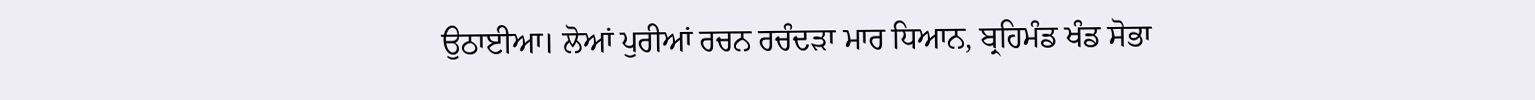ਉਠਾਈਆ। ਲੋਆਂ ਪੁਰੀਆਂ ਰਚਨ ਰਚੰਦੜਾ ਮਾਰ ਧਿਆਨ, ਬ੍ਰਹਿਮੰਡ ਖੰਡ ਸੋਭਾ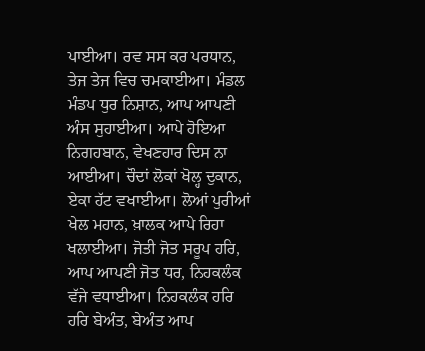ਪਾਈਆ। ਰਵ ਸਸ ਕਰ ਪਰਧਾਨ, ਤੇਜ ਤੇਜ ਵਿਚ ਚਮਕਾਈਆ। ਮੰਡਲ ਮੰਡਪ ਧੁਰ ਨਿਸ਼ਾਨ, ਆਪ ਆਪਣੀ ਅੰਸ ਸੁਹਾਈਆ। ਆਪੇ ਹੋਇਆ ਨਿਗਹਬਾਨ, ਵੇਖਣਹਾਰ ਦਿਸ ਨਾ ਆਈਆ। ਚੌਦਾਂ ਲੋਕਾਂ ਖੋਲ੍ਹ ਦੁਕਾਨ, ਏਕਾ ਹੱਟ ਵਖਾਈਆ। ਲੋਆਂ ਪੁਰੀਆਂ ਖੇਲ ਮਹਾਨ, ਖ਼ਾਲਕ ਆਪੇ ਰਿਹਾ ਖਲਾਈਆ। ਜੋਤੀ ਜੋਤ ਸਰੂਪ ਹਰਿ, ਆਪ ਆਪਣੀ ਜੋਤ ਧਰ, ਨਿਹਕਲੰਕ ਵੱਜੇ ਵਧਾਈਆ। ਨਿਹਕਲੰਕ ਹਰਿ ਹਰਿ ਬੇਅੰਤ, ਬੇਅੰਤ ਆਪ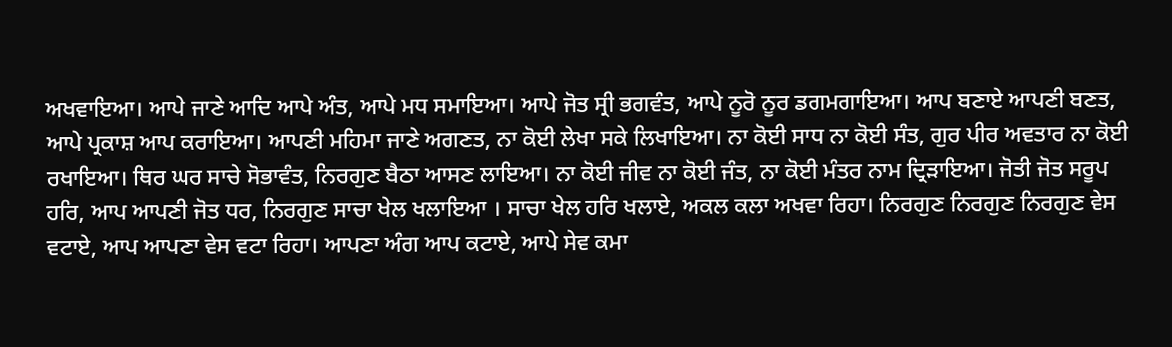ਅਖਵਾਇਆ। ਆਪੇ ਜਾਣੇ ਆਦਿ ਆਪੇ ਅੰਤ, ਆਪੇ ਮਧ ਸਮਾਇਆ। ਆਪੇ ਜੋਤ ਸ੍ਰੀ ਭਗਵੰਤ, ਆਪੇ ਨੂਰੋ ਨੂਰ ਡਗਮਗਾਇਆ। ਆਪ ਬਣਾਏ ਆਪਣੀ ਬਣਤ, ਆਪੇ ਪ੍ਰਕਾਸ਼ ਆਪ ਕਰਾਇਆ। ਆਪਣੀ ਮਹਿਮਾ ਜਾਣੇ ਅਗਣਤ, ਨਾ ਕੋਈ ਲੇਖਾ ਸਕੇ ਲਿਖਾਇਆ। ਨਾ ਕੋਈ ਸਾਧ ਨਾ ਕੋਈ ਸੰਤ, ਗੁਰ ਪੀਰ ਅਵਤਾਰ ਨਾ ਕੋਈ ਰਖਾਇਆ। ਥਿਰ ਘਰ ਸਾਚੇ ਸੋਭਾਵੰਤ, ਨਿਰਗੁਣ ਬੈਠਾ ਆਸਣ ਲਾਇਆ। ਨਾ ਕੋਈ ਜੀਵ ਨਾ ਕੋਈ ਜੰਤ, ਨਾ ਕੋਈ ਮੰਤਰ ਨਾਮ ਦ੍ਰਿੜਾਇਆ। ਜੋਤੀ ਜੋਤ ਸਰੂਪ ਹਰਿ, ਆਪ ਆਪਣੀ ਜੋਤ ਧਰ, ਨਿਰਗੁਣ ਸਾਚਾ ਖੇਲ ਖਲਾਇਆ । ਸਾਚਾ ਖੇਲ ਹਰਿ ਖਲਾਏ, ਅਕਲ ਕਲਾ ਅਖਵਾ ਰਿਹਾ। ਨਿਰਗੁਣ ਨਿਰਗੁਣ ਨਿਰਗੁਣ ਵੇਸ ਵਟਾਏ, ਆਪ ਆਪਣਾ ਵੇਸ ਵਟਾ ਰਿਹਾ। ਆਪਣਾ ਅੰਗ ਆਪ ਕਟਾਏ, ਆਪੇ ਸੇਵ ਕਮਾ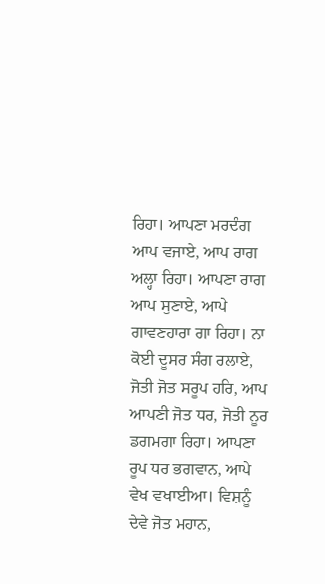ਰਿਹਾ। ਆਪਣਾ ਮਰਦੰਗ ਆਪ ਵਜਾਏ, ਆਪ ਰਾਗ ਅਲ੍ਹਾ ਰਿਹਾ। ਆਪਣਾ ਰਾਗ ਆਪ ਸੁਣਾਏ, ਆਪੇ ਗਾਵਣਹਾਰਾ ਗਾ ਰਿਹਾ। ਨਾ ਕੋਈ ਦੂਸਰ ਸੰਗ ਰਲਾਏ, ਜੋਤੀ ਜੋਤ ਸਰੂਪ ਹਰਿ, ਆਪ ਆਪਣੀ ਜੋਤ ਧਰ, ਜੋਤੀ ਨੂਰ ਡਗਮਗਾ ਰਿਹਾ। ਆਪਣਾ ਰੂਪ ਧਰ ਭਗਵਾਨ, ਆਪੇ ਵੇਖ ਵਖਾਈਆ। ਵਿਸ਼ਨੂੰ ਦੇਵੇ ਜੋਤ ਮਹਾਨ,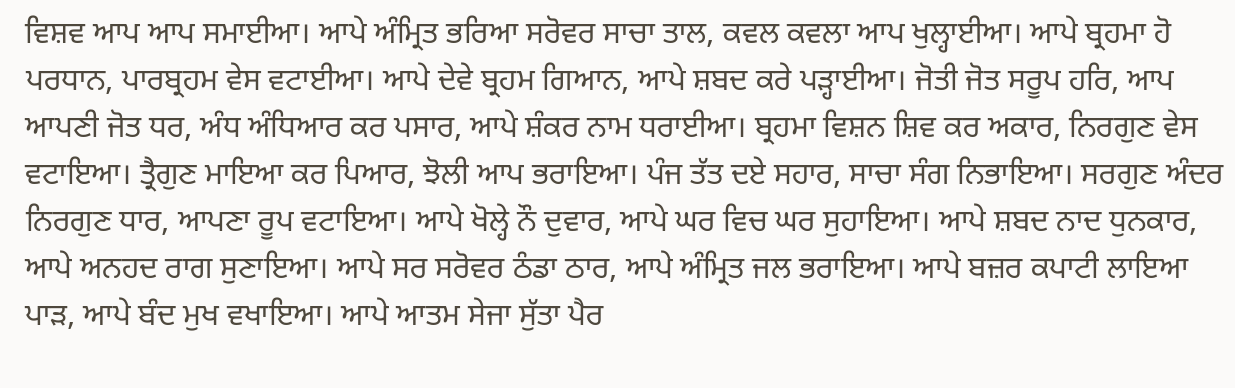ਵਿਸ਼ਵ ਆਪ ਆਪ ਸਮਾਈਆ। ਆਪੇ ਅੰਮ੍ਰਿਤ ਭਰਿਆ ਸਰੋਵਰ ਸਾਚਾ ਤਾਲ, ਕਵਲ ਕਵਲਾ ਆਪ ਖੁਲ੍ਹਾਈਆ। ਆਪੇ ਬ੍ਰਹਮਾ ਹੋ ਪਰਧਾਨ, ਪਾਰਬ੍ਰਹਮ ਵੇਸ ਵਟਾਈਆ। ਆਪੇ ਦੇਵੇ ਬ੍ਰਹਮ ਗਿਆਨ, ਆਪੇ ਸ਼ਬਦ ਕਰੇ ਪੜ੍ਹਾਈਆ। ਜੋਤੀ ਜੋਤ ਸਰੂਪ ਹਰਿ, ਆਪ ਆਪਣੀ ਜੋਤ ਧਰ, ਅੰਧ ਅੰਧਿਆਰ ਕਰ ਪਸਾਰ, ਆਪੇ ਸ਼ੰਕਰ ਨਾਮ ਧਰਾਈਆ। ਬ੍ਰਹਮਾ ਵਿਸ਼ਨ ਸ਼ਿਵ ਕਰ ਅਕਾਰ, ਨਿਰਗੁਣ ਵੇਸ ਵਟਾਇਆ। ਤ੍ਰੈਗੁਣ ਮਾਇਆ ਕਰ ਪਿਆਰ, ਝੋਲੀ ਆਪ ਭਰਾਇਆ। ਪੰਜ ਤੱਤ ਦਏ ਸਹਾਰ, ਸਾਚਾ ਸੰਗ ਨਿਭਾਇਆ। ਸਰਗੁਣ ਅੰਦਰ ਨਿਰਗੁਣ ਧਾਰ, ਆਪਣਾ ਰੂਪ ਵਟਾਇਆ। ਆਪੇ ਖੋਲ੍ਹੇ ਨੌ ਦੁਵਾਰ, ਆਪੇ ਘਰ ਵਿਚ ਘਰ ਸੁਹਾਇਆ। ਆਪੇ ਸ਼ਬਦ ਨਾਦ ਧੁਨਕਾਰ, ਆਪੇ ਅਨਹਦ ਰਾਗ ਸੁਣਾਇਆ। ਆਪੇ ਸਰ ਸਰੋਵਰ ਠੰਡਾ ਠਾਰ, ਆਪੇ ਅੰਮ੍ਰਿਤ ਜਲ ਭਰਾਇਆ। ਆਪੇ ਬਜ਼ਰ ਕਪਾਟੀ ਲਾਇਆ ਪਾੜ, ਆਪੇ ਬੰਦ ਮੁਖ ਵਖਾਇਆ। ਆਪੇ ਆਤਮ ਸੇਜਾ ਸੁੱਤਾ ਪੈਰ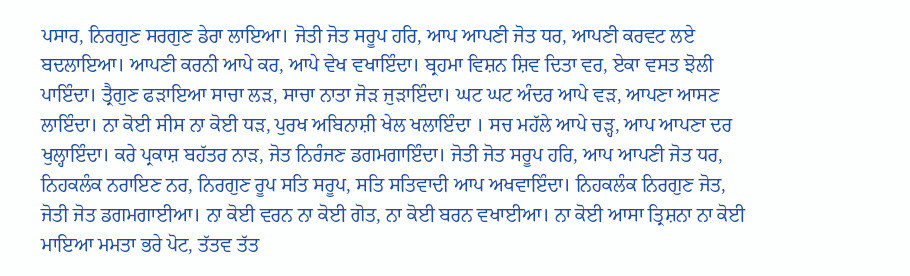ਪਸਾਰ, ਨਿਰਗੁਣ ਸਰਗੁਣ ਡੇਰਾ ਲਾਇਆ। ਜੋਤੀ ਜੋਤ ਸਰੂਪ ਹਰਿ, ਆਪ ਆਪਣੀ ਜੋਤ ਧਰ, ਆਪਣੀ ਕਰਵਟ ਲਏ ਬਦਲਾਇਆ। ਆਪਣੀ ਕਰਨੀ ਆਪੇ ਕਰ, ਆਪੇ ਵੇਖ ਵਖਾਇੰਦਾ। ਬ੍ਰਹਮਾ ਵਿਸ਼ਨ ਸ਼ਿਵ ਦਿਤਾ ਵਰ, ਏਕਾ ਵਸਤ ਝੋਲੀ ਪਾਇੰਦਾ। ਤ੍ਰੈਗੁਣ ਫੜਾਇਆ ਸਾਚਾ ਲੜ, ਸਾਚਾ ਨਾਤਾ ਜੋੜ ਜੁੜਾਇੰਦਾ। ਘਟ ਘਟ ਅੰਦਰ ਆਪੇ ਵੜ, ਆਪਣਾ ਆਸਣ ਲਾਇੰਦਾ। ਨਾ ਕੋਈ ਸੀਸ ਨਾ ਕੋਈ ਧੜ, ਪੁਰਖ ਅਬਿਨਾਸ਼ੀ ਖੇਲ ਖਲਾਇੰਦਾ । ਸਚ ਮਹੱਲੇ ਆਪੇ ਚੜ੍ਹ, ਆਪ ਆਪਣਾ ਦਰ ਖੁਲ੍ਹਾਇੰਦਾ। ਕਰੇ ਪ੍ਰਕਾਸ਼ ਬਹੱਤਰ ਨਾੜ, ਜੋਤ ਨਿਰੰਜਣ ਡਗਮਗਾਇੰਦਾ। ਜੋਤੀ ਜੋਤ ਸਰੂਪ ਹਰਿ, ਆਪ ਆਪਣੀ ਜੋਤ ਧਰ, ਨਿਹਕਲੰਕ ਨਰਾਇਣ ਨਰ, ਨਿਰਗੁਣ ਰੂਪ ਸਤਿ ਸਰੂਪ, ਸਤਿ ਸਤਿਵਾਦੀ ਆਪ ਅਖਵਾਇੰਦਾ। ਨਿਹਕਲੰਕ ਨਿਰਗੁਣ ਜੋਤ, ਜੋਤੀ ਜੋਤ ਡਗਮਗਾਈਆ। ਨਾ ਕੋਈ ਵਰਨ ਨਾ ਕੋਈ ਗੋਤ, ਨਾ ਕੋਈ ਬਰਨ ਵਖਾਈਆ। ਨਾ ਕੋਈ ਆਸਾ ਤ੍ਰਿਸ਼ਨਾ ਨਾ ਕੋਈ ਮਾਇਆ ਮਮਤਾ ਭਰੇ ਪੋਟ, ਤੱਤਵ ਤੱਤ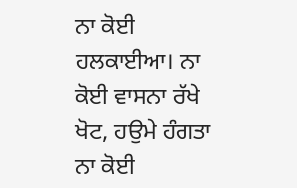ਨਾ ਕੋਈ ਹਲਕਾਈਆ। ਨਾ ਕੋਈ ਵਾਸਨਾ ਰੱਖੇ ਖੋਟ, ਹਉਮੇ ਹੰਗਤਾ ਨਾ ਕੋਈ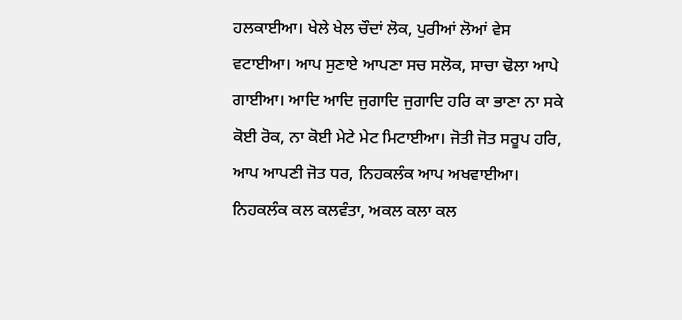ਹਲਕਾਈਆ। ਖੇਲੇ ਖੇਲ ਚੌਦਾਂ ਲੋਕ, ਪੁਰੀਆਂ ਲੋਆਂ ਵੇਸ ਵਟਾਈਆ। ਆਪ ਸੁਣਾਏ ਆਪਣਾ ਸਚ ਸਲੋਕ, ਸਾਚਾ ਢੋਲਾ ਆਪੇ ਗਾਈਆ। ਆਦਿ ਆਦਿ ਜੁਗਾਦਿ ਜੁਗਾਦਿ ਹਰਿ ਕਾ ਭਾਣਾ ਨਾ ਸਕੇ ਕੋਈ ਰੋਕ, ਨਾ ਕੋਈ ਮੇਟੇ ਮੇਟ ਮਿਟਾਈਆ। ਜੋਤੀ ਜੋਤ ਸਰੂਪ ਹਰਿ, ਆਪ ਆਪਣੀ ਜੋਤ ਧਰ, ਨਿਹਕਲੰਕ ਆਪ ਅਖਵਾਈਆ। ਨਿਹਕਲੰਕ ਕਲ ਕਲਵੰਤਾ, ਅਕਲ ਕਲਾ ਕਲ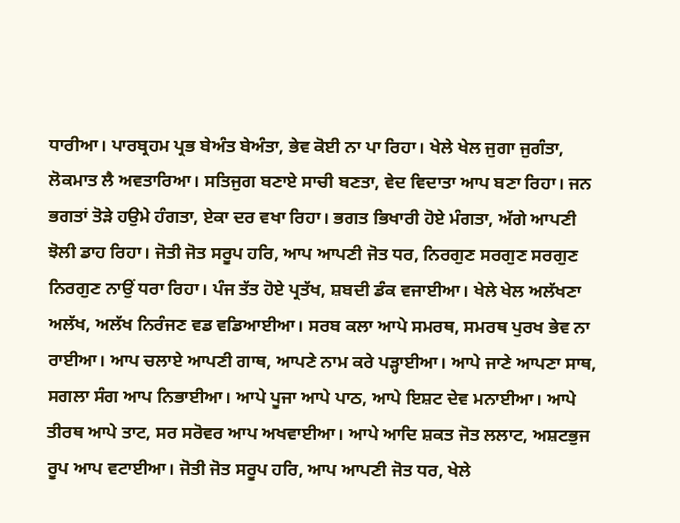ਧਾਰੀਆ। ਪਾਰਬ੍ਰਹਮ ਪ੍ਰਭ ਬੇਅੰਤ ਬੇਅੰਤਾ, ਭੇਵ ਕੋਈ ਨਾ ਪਾ ਰਿਹਾ। ਖੇਲੇ ਖੇਲ ਜੁਗਾ ਜੁਗੰਤਾ, ਲੋਕਮਾਤ ਲੈ ਅਵਤਾਰਿਆ। ਸਤਿਜੁਗ ਬਣਾਏ ਸਾਚੀ ਬਣਤਾ, ਵੇਦ ਵਿਦਾਤਾ ਆਪ ਬਣਾ ਰਿਹਾ। ਜਨ ਭਗਤਾਂ ਤੋੜੇ ਹਉਮੇ ਹੰਗਤਾ, ਏਕਾ ਦਰ ਵਖਾ ਰਿਹਾ। ਭਗਤ ਭਿਖਾਰੀ ਹੋਏ ਮੰਗਤਾ, ਅੱਗੇ ਆਪਣੀ ਝੋਲੀ ਡਾਹ ਰਿਹਾ। ਜੋਤੀ ਜੋਤ ਸਰੂਪ ਹਰਿ, ਆਪ ਆਪਣੀ ਜੋਤ ਧਰ, ਨਿਰਗੁਣ ਸਰਗੁਣ ਸਰਗੁਣ ਨਿਰਗੁਣ ਨਾਉਂ ਧਰਾ ਰਿਹਾ। ਪੰਜ ਤੱਤ ਹੋਏ ਪ੍ਰਤੱਖ, ਸ਼ਬਦੀ ਡੰਕ ਵਜਾਈਆ। ਖੇਲੇ ਖੇਲ ਅਲੱਖਣਾ ਅਲੱਖ, ਅਲੱਖ ਨਿਰੰਜਣ ਵਡ ਵਡਿਆਈਆ। ਸਰਬ ਕਲਾ ਆਪੇ ਸਮਰਥ, ਸਮਰਥ ਪੁਰਖ ਭੇਵ ਨਾ ਰਾਈਆ। ਆਪ ਚਲਾਏ ਆਪਣੀ ਗਾਥ, ਆਪਣੇ ਨਾਮ ਕਰੇ ਪੜ੍ਹਾਈਆ। ਆਪੇ ਜਾਣੇ ਆਪਣਾ ਸਾਥ, ਸਗਲਾ ਸੰਗ ਆਪ ਨਿਭਾਈਆ। ਆਪੇ ਪੂਜਾ ਆਪੇ ਪਾਠ, ਆਪੇ ਇਸ਼ਟ ਦੇਵ ਮਨਾਈਆ। ਆਪੇ ਤੀਰਥ ਆਪੇ ਤਾਟ, ਸਰ ਸਰੋਵਰ ਆਪ ਅਖਵਾਈਆ। ਆਪੇ ਆਦਿ ਸ਼ਕਤ ਜੋਤ ਲਲਾਟ, ਅਸ਼ਟਭੁਜ ਰੂਪ ਆਪ ਵਟਾਈਆ। ਜੋਤੀ ਜੋਤ ਸਰੂਪ ਹਰਿ, ਆਪ ਆਪਣੀ ਜੋਤ ਧਰ, ਖੇਲੇ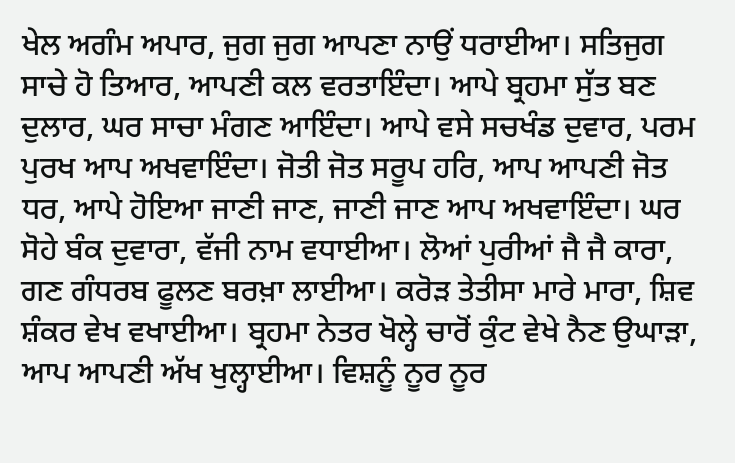ਖੇਲ ਅਗੰਮ ਅਪਾਰ, ਜੁਗ ਜੁਗ ਆਪਣਾ ਨਾਉਂ ਧਰਾਈਆ। ਸਤਿਜੁਗ ਸਾਚੇ ਹੋ ਤਿਆਰ, ਆਪਣੀ ਕਲ ਵਰਤਾਇੰਦਾ। ਆਪੇ ਬ੍ਰਹਮਾ ਸੁੱਤ ਬਣ ਦੁਲਾਰ, ਘਰ ਸਾਚਾ ਮੰਗਣ ਆਇੰਦਾ। ਆਪੇ ਵਸੇ ਸਚਖੰਡ ਦੁਵਾਰ, ਪਰਮ ਪੁਰਖ ਆਪ ਅਖਵਾਇੰਦਾ। ਜੋਤੀ ਜੋਤ ਸਰੂਪ ਹਰਿ, ਆਪ ਆਪਣੀ ਜੋਤ ਧਰ, ਆਪੇ ਹੋਇਆ ਜਾਣੀ ਜਾਣ, ਜਾਣੀ ਜਾਣ ਆਪ ਅਖਵਾਇੰਦਾ। ਘਰ ਸੋਹੇ ਬੰਕ ਦੁਵਾਰਾ, ਵੱਜੀ ਨਾਮ ਵਧਾਈਆ। ਲੋਆਂ ਪੁਰੀਆਂ ਜੈ ਜੈ ਕਾਰਾ, ਗਣ ਗੰਧਰਬ ਫੂਲਣ ਬਰਖ਼ਾ ਲਾਈਆ। ਕਰੋੜ ਤੇਤੀਸਾ ਮਾਰੇ ਮਾਰਾ, ਸ਼ਿਵ ਸ਼ੰਕਰ ਵੇਖ ਵਖਾਈਆ। ਬ੍ਰਹਮਾ ਨੇਤਰ ਖੋਲ੍ਹੇ ਚਾਰੋਂ ਕੁੰਟ ਵੇਖੇ ਨੈਣ ਉਘਾੜਾ, ਆਪ ਆਪਣੀ ਅੱਖ ਖੁਲ੍ਹਾਈਆ। ਵਿਸ਼ਨੂੰ ਨੂਰ ਨੂਰ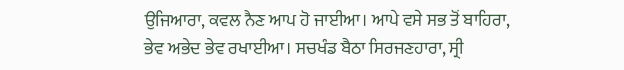ਉਜਿਆਰਾ, ਕਵਲ ਨੈਣ ਆਪ ਹੋ ਜਾਈਆ। ਆਪੇ ਵਸੇ ਸਭ ਤੋਂ ਬਾਹਿਰਾ, ਭੇਵ ਅਭੇਦ ਭੇਵ ਰਖਾਈਆ। ਸਚਖੰਡ ਬੈਠਾ ਸਿਰਜਣਹਾਰਾ, ਸ੍ਰੀ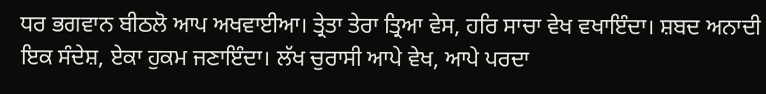ਧਰ ਭਗਵਾਨ ਬੀਠਲੋ ਆਪ ਅਖਵਾਈਆ। ਤ੍ਰੇਤਾ ਤੇਰਾ ਤ੍ਰਿਆ ਵੇਸ, ਹਰਿ ਸਾਚਾ ਵੇਖ ਵਖਾਇੰਦਾ। ਸ਼ਬਦ ਅਨਾਦੀ ਇਕ ਸੰਦੇਸ਼, ਏਕਾ ਹੁਕਮ ਜਣਾਇੰਦਾ। ਲੱਖ ਚੁਰਾਸੀ ਆਪੇ ਵੇਖ, ਆਪੇ ਪਰਦਾ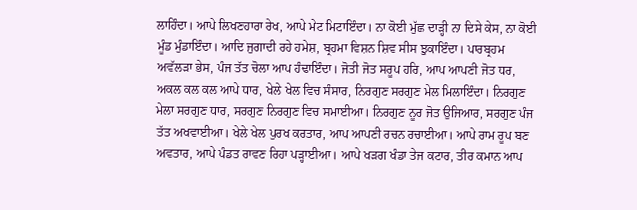ਲਾਹਿੰਦਾ। ਆਪੇ ਲਿਖਣਹਾਰਾ ਰੇਖ, ਆਪੇ ਮੇਟ ਮਿਟਾਇੰਦਾ। ਨਾ ਕੋਈ ਮੁੱਛ ਦਾੜ੍ਹੀ ਨਾ ਦਿਸੇ ਕੇਸ, ਨਾ ਕੋਈ ਮੂੰਡ ਮੁੰਡਾਇੰਦਾ। ਆਦਿ ਜੁਗਾਦੀ ਰਹੇ ਹਮੇਸ਼, ਬ੍ਰਹਮਾ ਵਿਸ਼ਨ ਸ਼ਿਵ ਸੀਸ ਝੁਕਾਇੰਦਾ। ਪਾਰਬ੍ਰਹਮ ਅਵੱਲੜਾ ਭੇਸ, ਪੰਜ ਤੱਤ ਚੋਲਾ ਆਪ ਹੰਢਾਇੰਦਾ। ਜੋਤੀ ਜੋਤ ਸਰੂਪ ਹਰਿ, ਆਪ ਆਪਣੀ ਜੋਤ ਧਰ, ਅਕਲ ਕਲ ਕਲ ਆਪੇ ਧਾਰ, ਖੇਲੇ ਖੇਲ ਵਿਚ ਸੰਸਾਰ, ਨਿਰਗੁਣ ਸਰਗੁਣ ਮੇਲ ਮਿਲਾਇੰਦਾ। ਨਿਰਗੁਣ ਮੇਲਾ ਸਰਗੁਣ ਧਾਰ, ਸਰਗੁਣ ਨਿਰਗੁਣ ਵਿਚ ਸਮਾਈਆ। ਨਿਰਗੁਣ ਨੂਰ ਜੋਤ ਉਜਿਆਰ, ਸਰਗੁਣ ਪੰਜ ਤੱਤ ਅਖਵਾਈਆ। ਖੇਲੇ ਖੇਲ ਪੁਰਖ ਕਰਤਾਰ, ਆਪ ਆਪਣੀ ਰਚਨ ਰਚਾਈਆ। ਆਪੇ ਰਾਮ ਰੂਪ ਬਣ ਅਵਤਾਰ, ਆਪੇ ਪੰਡਤ ਰਾਵਣ ਰਿਹਾ ਪੜ੍ਹਾਈਆ। ਆਪੇ ਖੜਗ ਖੰਡਾ ਤੇਜ ਕਟਾਰ, ਤੀਰ ਕਮਾਨ ਆਪ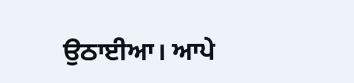ਉਠਾਈਆ। ਆਪੇ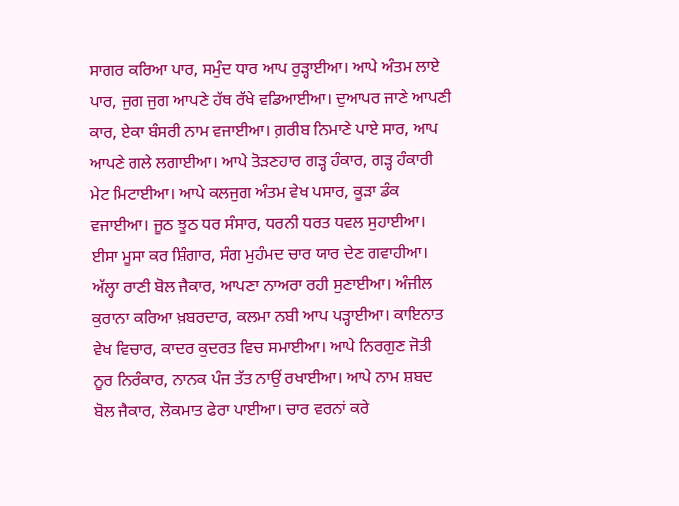ਸਾਗਰ ਕਰਿਆ ਪਾਰ, ਸਮੁੰਦ ਧਾਰ ਆਪ ਰੁੜ੍ਹਾਈਆ। ਆਪੇ ਅੰਤਮ ਲਾਏ ਪਾਰ, ਜੁਗ ਜੁਗ ਆਪਣੇ ਹੱਥ ਰੱਖੇ ਵਡਿਆਈਆ। ਦੁਆਪਰ ਜਾਣੇ ਆਪਣੀ ਕਾਰ, ਏਕਾ ਬੰਸਰੀ ਨਾਮ ਵਜਾਈਆ। ਗ਼ਰੀਬ ਨਿਮਾਣੇ ਪਾਏ ਸਾਰ, ਆਪ ਆਪਣੇ ਗਲੇ ਲਗਾਈਆ। ਆਪੇ ਤੋੜਣਹਾਰ ਗੜ੍ਹ ਹੰਕਾਰ, ਗੜ੍ਹ ਹੰਕਾਰੀ ਮੇਟ ਮਿਟਾਈਆ। ਆਪੇ ਕਲਜੁਗ ਅੰਤਮ ਵੇਖ ਪਸਾਰ, ਕੂੜਾ ਡੰਕ ਵਜਾਈਆ। ਜੂਠ ਝੂਠ ਧਰ ਸੰਸਾਰ, ਧਰਨੀ ਧਰਤ ਧਵਲ ਸੁਹਾਈਆ। ਈਸਾ ਮੂਸਾ ਕਰ ਸ਼ਿੰਗਾਰ, ਸੰਗ ਮੁਹੰਮਦ ਚਾਰ ਯਾਰ ਦੇਣ ਗਵਾਹੀਆ। ਅੱਲ੍ਹਾ ਰਾਣੀ ਬੋਲ ਜੈਕਾਰ, ਆਪਣਾ ਨਾਅਰਾ ਰਹੀ ਸੁਣਾਈਆ। ਅੰਜੀਲ ਕੁਰਾਨਾ ਕਰਿਆ ਖ਼ਬਰਦਾਰ, ਕਲਮਾ ਨਬੀ ਆਪ ਪੜ੍ਹਾਈਆ। ਕਾਇਨਾਤ ਵੇਖ ਵਿਚਾਰ, ਕਾਦਰ ਕੁਦਰਤ ਵਿਚ ਸਮਾਈਆ। ਆਪੇ ਨਿਰਗੁਣ ਜੋਤੀ ਨੂਰ ਨਿਰੰਕਾਰ, ਨਾਨਕ ਪੰਜ ਤੱਤ ਨਾਉਂ ਰਖਾਈਆ। ਆਪੇ ਨਾਮ ਸ਼ਬਦ ਬੋਲ ਜੈਕਾਰ, ਲੋਕਮਾਤ ਫੇਰਾ ਪਾਈਆ। ਚਾਰ ਵਰਨਾਂ ਕਰੇ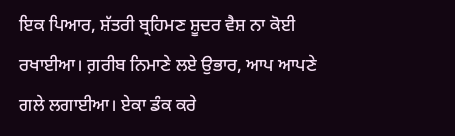ਇਕ ਪਿਆਰ, ਸ਼ੱਤਰੀ ਬ੍ਰਹਿਮਣ ਸ਼ੂਦਰ ਵੈਸ਼ ਨਾ ਕੋਈ ਰਖਾਈਆ। ਗ਼ਰੀਬ ਨਿਮਾਣੇ ਲਏ ਉਭਾਰ, ਆਪ ਆਪਣੇ ਗਲੇ ਲਗਾਈਆ। ਏਕਾ ਡੰਕ ਕਰੇ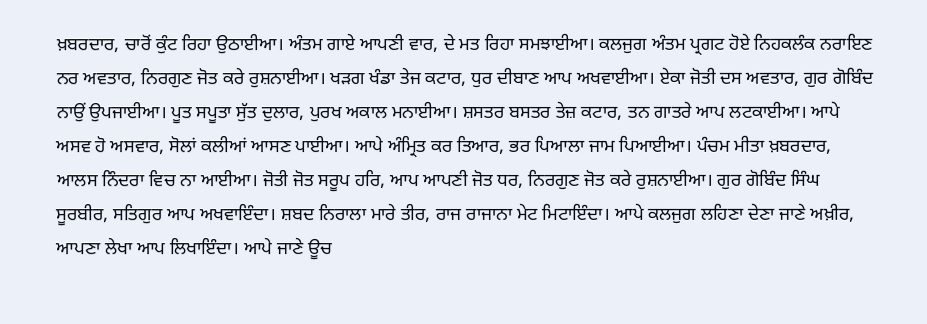ਖ਼ਬਰਦਾਰ, ਚਾਰੋਂ ਕੁੰਟ ਰਿਹਾ ਉਠਾਈਆ। ਅੰਤਮ ਗਾਏ ਆਪਣੀ ਵਾਰ, ਦੇ ਮਤ ਰਿਹਾ ਸਮਝਾਈਆ। ਕਲਜੁਗ ਅੰਤਮ ਪ੍ਰਗਟ ਹੋਏ ਨਿਹਕਲੰਕ ਨਰਾਇਣ ਨਰ ਅਵਤਾਰ, ਨਿਰਗੁਣ ਜੋਤ ਕਰੇ ਰੁਸ਼ਨਾਈਆ। ਖੜਗ ਖੰਡਾ ਤੇਜ ਕਟਾਰ, ਧੁਰ ਦੀਬਾਣ ਆਪ ਅਖਵਾਈਆ। ਏਕਾ ਜੋਤੀ ਦਸ ਅਵਤਾਰ, ਗੁਰ ਗੋਬਿੰਦ ਨਾਉਂ ਉਪਜਾਈਆ। ਪੂਤ ਸਪੂਤਾ ਸੁੱਤ ਦੁਲਾਰ, ਪੁਰਖ ਅਕਾਲ ਮਨਾਈਆ। ਸ਼ਸਤਰ ਬਸਤਰ ਤੇਜ਼ ਕਟਾਰ, ਤਨ ਗਾਤਰੇ ਆਪ ਲਟਕਾਈਆ। ਆਪੇ ਅਸਵ ਹੋ ਅਸਵਾਰ, ਸੋਲਾਂ ਕਲੀਆਂ ਆਸਣ ਪਾਈਆ। ਆਪੇ ਅੰਮ੍ਰਿਤ ਕਰ ਤਿਆਰ, ਭਰ ਪਿਆਲਾ ਜਾਮ ਪਿਆਈਆ। ਪੰਚਮ ਮੀਤਾ ਖ਼ਬਰਦਾਰ, ਆਲਸ ਨਿੰਦਰਾ ਵਿਚ ਨਾ ਆਈਆ। ਜੋਤੀ ਜੋਤ ਸਰੂਪ ਹਰਿ, ਆਪ ਆਪਣੀ ਜੋਤ ਧਰ, ਨਿਰਗੁਣ ਜੋਤ ਕਰੇ ਰੁਸ਼ਨਾਈਆ। ਗੁਰ ਗੋਬਿੰਦ ਸਿੰਘ ਸੂਰਬੀਰ, ਸਤਿਗੁਰ ਆਪ ਅਖਵਾਇੰਦਾ। ਸ਼ਬਦ ਨਿਰਾਲਾ ਮਾਰੇ ਤੀਰ, ਰਾਜ ਰਾਜਾਨਾ ਮੇਟ ਮਿਟਾਇੰਦਾ। ਆਪੇ ਕਲਜੁਗ ਲਹਿਣਾ ਦੇਣਾ ਜਾਣੇ ਅਖ਼ੀਰ, ਆਪਣਾ ਲੇਖਾ ਆਪ ਲਿਖਾਇੰਦਾ। ਆਪੇ ਜਾਣੇ ਊਚ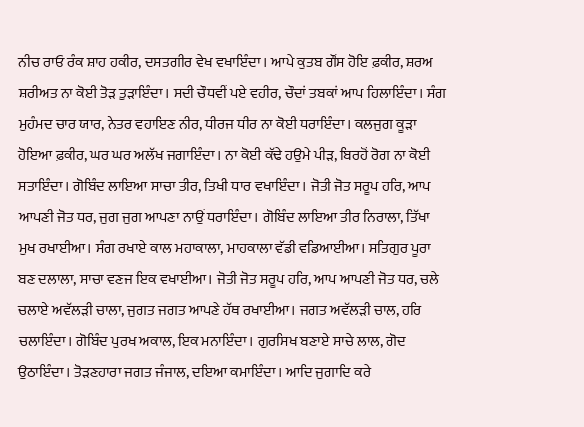ਨੀਚ ਰਾਓ ਰੰਕ ਸ਼ਾਹ ਹਕੀਰ, ਦਸਤਗੀਰ ਵੇਖ ਵਖਾਇੰਦਾ। ਆਪੇ ਕੁਤਬ ਗੌਂਸ ਹੋਇ ਫ਼ਕੀਰ, ਸ਼ਰਅ ਸ਼ਰੀਅਤ ਨਾ ਕੋਈ ਤੋੜ ਤੁੜਾਇੰਦਾ। ਸਦੀ ਚੌਧਵੀਂ ਪਏ ਵਹੀਰ, ਚੌਦਾਂ ਤਬਕਾਂ ਆਪ ਹਿਲਾਇੰਦਾ। ਸੰਗ ਮੁਹੰਮਦ ਚਾਰ ਯਾਰ, ਨੇਤਰ ਵਹਾਇਣ ਨੀਰ, ਧੀਰਜ ਧੀਰ ਨਾ ਕੋਈ ਧਰਾਇੰਦਾ। ਕਲਜੁਗ ਕੂੜਾ ਹੋਇਆ ਫ਼ਕੀਰ, ਘਰ ਘਰ ਅਲੱਖ ਜਗਾਇੰਦਾ। ਨਾ ਕੋਈ ਕੱਢੇ ਹਉਮੇ ਪੀੜ, ਬਿਰਹੋਂ ਰੋਗ ਨਾ ਕੋਈ ਸਤਾਇੰਦਾ। ਗੋਬਿੰਦ ਲਾਇਆ ਸਾਚਾ ਤੀਰ, ਤਿਖੀ ਧਾਰ ਵਖਾਇੰਦਾ। ਜੋਤੀ ਜੋਤ ਸਰੂਪ ਹਰਿ, ਆਪ ਆਪਣੀ ਜੋਤ ਧਰ, ਜੁਗ ਜੁਗ ਆਪਣਾ ਨਾਉਂ ਧਰਾਇੰਦਾ। ਗੋਬਿੰਦ ਲਾਇਆ ਤੀਰ ਨਿਰਾਲਾ, ਤਿੱਖਾ ਮੁਖ ਰਖਾਈਆ। ਸੰਗ ਰਖਾਏ ਕਾਲ ਮਹਾਕਾਲਾ, ਮਾਹਕਾਲਾ ਵੱਡੀ ਵਡਿਆਈਆ। ਸਤਿਗੁਰ ਪੂਰਾ ਬਣ ਦਲਾਲਾ, ਸਾਚਾ ਵਣਜ ਇਕ ਵਖਾਈਆ। ਜੋਤੀ ਜੋਤ ਸਰੂਪ ਹਰਿ, ਆਪ ਆਪਣੀ ਜੋਤ ਧਰ, ਚਲੇ ਚਲਾਏ ਅਵੱਲੜੀ ਚਾਲਾ, ਜੁਗਤ ਜਗਤ ਆਪਣੇ ਹੱਥ ਰਖਾਈਆ। ਜਗਤ ਅਵੱਲੜੀ ਚਾਲ, ਹਰਿ ਚਲਾਇੰਦਾ। ਗੋਬਿੰਦ ਪੁਰਖ ਅਕਾਲ, ਇਕ ਮਨਾਇੰਦਾ। ਗੁਰਸਿਖ ਬਣਾਏ ਸਾਚੇ ਲਾਲ, ਗੋਦ ਉਠਾਇੰਦਾ। ਤੋੜਣਹਾਰਾ ਜਗਤ ਜੰਜਾਲ, ਦਇਆ ਕਮਾਇੰਦਾ। ਆਦਿ ਜੁਗਾਦਿ ਕਰੇ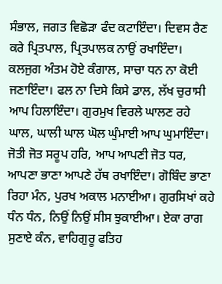ਸੰਭਾਲ, ਜਗਤ ਵਿਛੋੜਾ ਫੰਦ ਕਟਾਇੰਦਾ। ਦਿਵਸ ਰੈਣ ਕਰੇ ਪ੍ਰਿਤਪਾਲ, ਪ੍ਰਿਤਪਾਲਕ ਨਾਉਂ ਰਖਾਇੰਦਾ। ਕਲਜੁਗ ਅੰਤਮ ਹੋਏ ਕੰਗਾਲ, ਸਾਚਾ ਧਨ ਨਾ ਕੋਈ ਜਣਾਇੰਦਾ। ਫਲ ਨਾ ਦਿਸੇ ਕਿਸੇ ਡਾਲ, ਲੱਖ ਚੁਰਾਸੀ ਆਪ ਹਿਲਾਇੰਦਾ। ਗੁਰਮੁਖ ਵਿਰਲੇ ਘਾਲਣ ਰਹੇ ਘਾਲ, ਘਾਲੀ ਘਾਲ ਘੋਲ ਘੁੰਮਾਈ ਆਪ ਘੁਮਾਇੰਦਾ। ਜੋਤੀ ਜੋਤ ਸਰੂਪ ਹਰਿ, ਆਪ ਆਪਣੀ ਜੋਤ ਧਰ, ਆਪਣਾ ਭਾਣਾ ਆਪਣੇ ਹੱਥ ਰਖਾਇੰਦਾ। ਗੋਬਿੰਦ ਭਾਣਾ ਰਿਹਾ ਮੰਨ, ਪੁਰਖ ਅਕਾਲ ਮਨਾਈਆ। ਗੁਰਸਿਖਾਂ ਕਹੇ ਧੰਨ ਧੰਨ, ਨਿਉਂ ਨਿਉਂ ਸੀਸ ਝੁਕਾਈਆ। ਏਕਾ ਰਾਗ ਸੁਣਾਏ ਕੰਨ, ਵਾਹਿਗੁਰੂ ਫਤਿਹ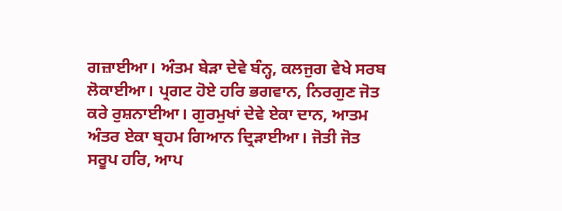ਗਜ਼ਾਈਆ। ਅੰਤਮ ਬੇੜਾ ਦੇਵੇ ਬੰਨ੍ਹ, ਕਲਜੁਗ ਵੇਖੇ ਸਰਬ ਲੋਕਾਈਆ। ਪ੍ਰਗਟ ਹੋਏ ਹਰਿ ਭਗਵਾਨ, ਨਿਰਗੁਣ ਜੋਤ ਕਰੇ ਰੁਸ਼ਨਾਈਆ। ਗੁਰਮੁਖਾਂ ਦੇਵੇ ਏਕਾ ਦਾਨ, ਆਤਮ ਅੰਤਰ ਏਕਾ ਬ੍ਰਹਮ ਗਿਆਨ ਦ੍ਰਿੜਾਈਆ। ਜੋਤੀ ਜੋਤ ਸਰੂਪ ਹਰਿ, ਆਪ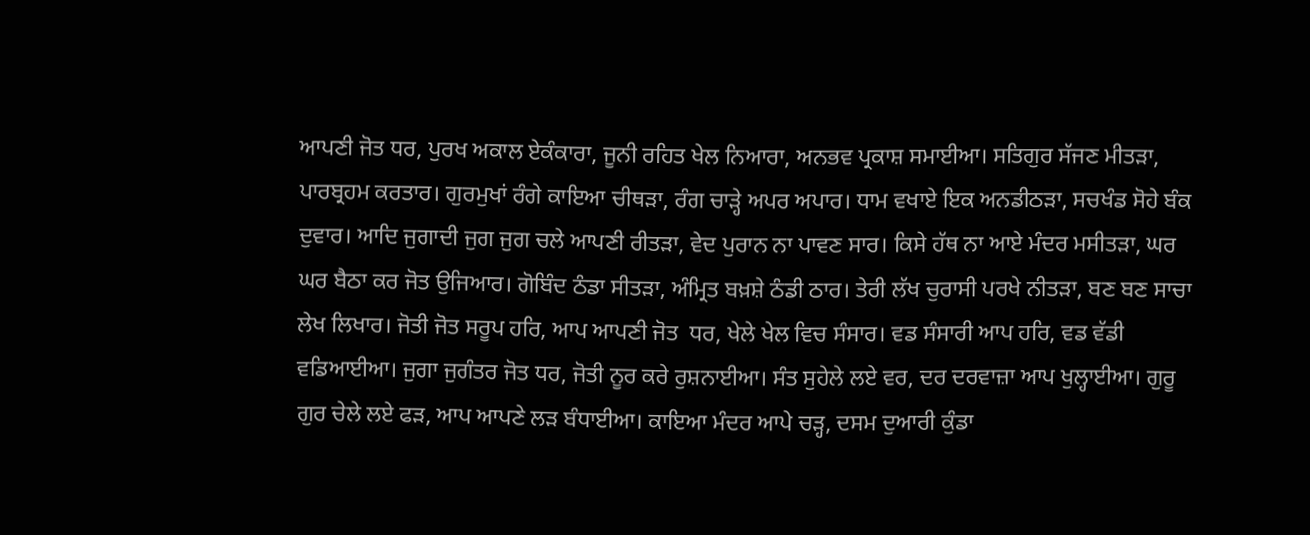ਆਪਣੀ ਜੋਤ ਧਰ, ਪੁਰਖ ਅਕਾਲ ਏਕੰਕਾਰਾ, ਜੂਨੀ ਰਹਿਤ ਖੇਲ ਨਿਆਰਾ, ਅਨਭਵ ਪ੍ਰਕਾਸ਼ ਸਮਾਈਆ। ਸਤਿਗੁਰ ਸੱਜਣ ਮੀਤੜਾ, ਪਾਰਬ੍ਰਹਮ ਕਰਤਾਰ। ਗੁਰਮੁਖਾਂ ਰੰਗੇ ਕਾਇਆ ਚੀਥੜਾ, ਰੰਗ ਚਾੜ੍ਹੇ ਅਪਰ ਅਪਾਰ। ਧਾਮ ਵਖਾਏ ਇਕ ਅਨਡੀਠੜਾ, ਸਚਖੰਡ ਸੋਹੇ ਬੰਕ ਦੁਵਾਰ। ਆਦਿ ਜੁਗਾਦੀ ਜੁਗ ਜੁਗ ਚਲੇ ਆਪਣੀ ਰੀਤੜਾ, ਵੇਦ ਪੁਰਾਨ ਨਾ ਪਾਵਣ ਸਾਰ। ਕਿਸੇ ਹੱਥ ਨਾ ਆਏ ਮੰਦਰ ਮਸੀਤੜਾ, ਘਰ ਘਰ ਬੈਠਾ ਕਰ ਜੋਤ ਉਜਿਆਰ। ਗੋਬਿੰਦ ਠੰਡਾ ਸੀਤੜਾ, ਅੰਮ੍ਰਿਤ ਬਖ਼ਸ਼ੇ ਠੰਡੀ ਠਾਰ। ਤੇਰੀ ਲੱਖ ਚੁਰਾਸੀ ਪਰਖੇ ਨੀਤੜਾ, ਬਣ ਬਣ ਸਾਚਾ ਲੇਖ ਲਿਖਾਰ। ਜੋਤੀ ਜੋਤ ਸਰੂਪ ਹਰਿ, ਆਪ ਆਪਣੀ ਜੋਤ  ਧਰ, ਖੇਲੇ ਖੇਲ ਵਿਚ ਸੰਸਾਰ। ਵਡ ਸੰਸਾਰੀ ਆਪ ਹਰਿ, ਵਡ ਵੱਡੀ ਵਡਿਆਈਆ। ਜੁਗਾ ਜੁਗੰਤਰ ਜੋਤ ਧਰ, ਜੋਤੀ ਨੂਰ ਕਰੇ ਰੁਸ਼ਨਾਈਆ। ਸੰਤ ਸੁਹੇਲੇ ਲਏ ਵਰ, ਦਰ ਦਰਵਾਜ਼ਾ ਆਪ ਖੁਲ੍ਹਾਈਆ। ਗੁਰੂ ਗੁਰ ਚੇਲੇ ਲਏ ਫੜ, ਆਪ ਆਪਣੇ ਲੜ ਬੰਧਾਈਆ। ਕਾਇਆ ਮੰਦਰ ਆਪੇ ਚੜ੍ਹ, ਦਸਮ ਦੁਆਰੀ ਕੁੰਡਾ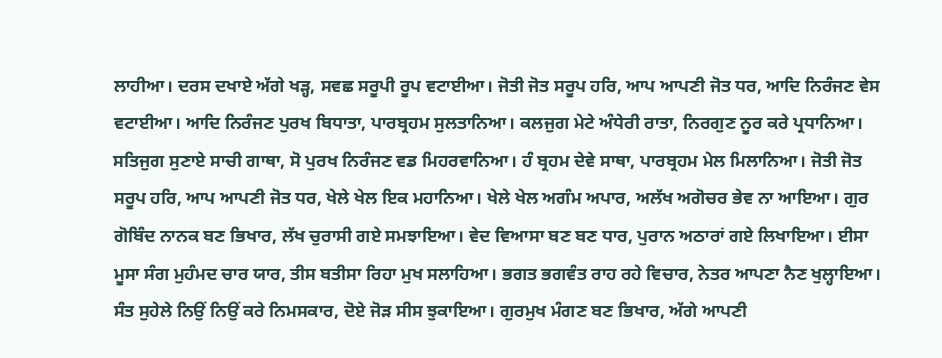ਲਾਹੀਆ। ਦਰਸ ਦਖਾਏ ਅੱਗੇ ਖੜ੍ਹ, ਸਵਛ ਸਰੂਪੀ ਰੂਪ ਵਟਾਈਆ। ਜੋਤੀ ਜੋਤ ਸਰੂਪ ਹਰਿ, ਆਪ ਆਪਣੀ ਜੋਤ ਧਰ, ਆਦਿ ਨਿਰੰਜਣ ਵੇਸ ਵਟਾਈਆ। ਆਦਿ ਨਿਰੰਜਣ ਪੁਰਖ ਬਿਧਾਤਾ, ਪਾਰਬ੍ਰਹਮ ਸੁਲਤਾਨਿਆ। ਕਲਜੁਗ ਮੇਟੇ ਅੰਧੇਰੀ ਰਾਤਾ, ਨਿਰਗੁਣ ਨੂਰ ਕਰੇ ਪ੍ਰਧਾਨਿਆ। ਸਤਿਜੁਗ ਸੁਣਾਏ ਸਾਚੀ ਗਾਥਾ, ਸੋ ਪੁਰਖ ਨਿਰੰਜਣ ਵਡ ਮਿਹਰਵਾਨਿਆ। ਹੰ ਬ੍ਰਹਮ ਦੇਵੇ ਸਾਥਾ, ਪਾਰਬ੍ਰਹਮ ਮੇਲ ਮਿਲਾਨਿਆ। ਜੋਤੀ ਜੋਤ ਸਰੂਪ ਹਰਿ, ਆਪ ਆਪਣੀ ਜੋਤ ਧਰ, ਖੇਲੇ ਖੇਲ ਇਕ ਮਹਾਨਿਆ। ਖੇਲੇ ਖੇਲ ਅਗੰਮ ਅਪਾਰ, ਅਲੱਖ ਅਗੋਚਰ ਭੇਵ ਨਾ ਆਇਆ। ਗੁਰ ਗੋਬਿੰਦ ਨਾਨਕ ਬਣ ਭਿਖਾਰ, ਲੱਖ ਚੁਰਾਸੀ ਗਏ ਸਮਝਾਇਆ। ਵੇਦ ਵਿਆਸਾ ਬਣ ਬਣ ਧਾਰ, ਪੁਰਾਨ ਅਠਾਰਾਂ ਗਏ ਲਿਖਾਇਆ। ਈਸਾ ਮੂਸਾ ਸੰਗ ਮੁਹੰਮਦ ਚਾਰ ਯਾਰ, ਤੀਸ ਬਤੀਸਾ ਰਿਹਾ ਮੁਖ ਸਲਾਹਿਆ। ਭਗਤ ਭਗਵੰਤ ਰਾਹ ਰਹੇ ਵਿਚਾਰ, ਨੇਤਰ ਆਪਣਾ ਨੈਣ ਖੁਲ੍ਹਾਇਆ। ਸੰਤ ਸੁਹੇਲੇ ਨਿਉਂ ਨਿਉਂ ਕਰੇ ਨਿਮਸਕਾਰ, ਦੋਏ ਜੋੜ ਸੀਸ ਝੁਕਾਇਆ। ਗੁਰਮੁਖ ਮੰਗਣ ਬਣ ਭਿਖਾਰ, ਅੱਗੇ ਆਪਣੀ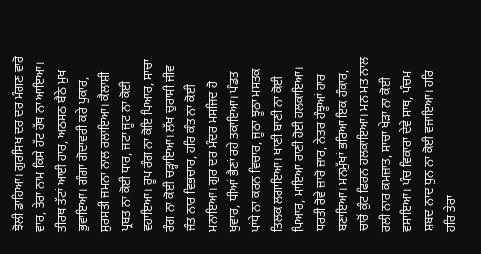ਝੋਲੀ ਡਾਹਿਆ। ਗੁਰਸਿਖ ਦਰ ਦਰ ਮੰਗਣ ਵਾਰੋ ਵਾਰ, ਤੇਰਾ ਨਾਮ ਕਿਸੇ ਹੱਟ ਹੱਥ ਨਾ ਆਇਆ। ਤੀਰਥ ਤੱਟਾਂ ਆਈ ਹਾਰ, ਅਠਸਠ ਬੈਠੇ ਮੁਖ ਭੁਵਾਇਆ। ਗੰਗਾ ਗੋਦਾਵਰੀ ਕਰੇ ਪੁਕਾਰ, ਸੁਰਸਤੀ ਜਮਨਾ ਨਾਲ ਰਲਾਇਆ। ਕੈਲਾਸ਼ੀ ਪ੍ਰਬਤ ਨਾ ਕੋਈ ਧਾਰ, ਜਟਾ ਜੂਟ ਨਾ ਕੋਈ ਵਹਾਇਆ। ਰੂਪ ਰੰਗ ਨਾ ਕੋਇ ਪਿਆਰ, ਸਾਚਾ ਰੰਗ ਨਾ ਕੋਈ ਚੜ੍ਹਾਇਆ। ਲੱਖ ਚੁਰਾਸੀ ਜੀਵ ਜੰਤ ਨਾਰ ਵਿਭਚਾਰ, ਹਰਿ ਕੰਤ ਨਾ ਕੋਈ ਮਨਾਇਆ। ਗੁਰ ਦਰ ਮੰਦਰ ਮਸਜਿਦ ਹੋ ਖੁਵਾਰ, ਧੀਆਂ ਭੈਣਾਂ ਰਹੇ ਤਕਾਇਆ। ਪੰਡਤ ਪਾਂਧੇ ਨਾ ਕਰਨ ਵਿਚਾਰ, ਜੂਠਾ ਝੂਠਾ ਮਸਤਕ ਤਿਲਕ ਲਗਾਇਆ। ਖਾਣੀ ਬਾਣੀ ਨਾ ਕੋਈ ਪਿਆਰ, ਮਾਇਆ ਰਾਣੀ ਹੋਈ ਹਲਕਾਇਆ। ਧਰਤੀ ਰੋਵੇ ਜ਼ਾਰੋ ਜ਼ਾਰ, ਨੇਤਰ ਹੰਝੂਆਂ ਹਾਰ ਬਣਾਇਆ। ਮਨਮੁੱਖਾਂ ਭਰਿਆ ਇਕ ਹੰਕਾਰ, ਚਾਰੋਂ ਕੁੰਟ ਫਿਰਨ ਹਲਕਾਇਆ। ਮਨ ਮਤ ਨਾਲ ਰਲੀ ਨਾਰ ਕਮਜ਼ਾਤ, ਸਾਚਾ ਖੇੜਾ ਨਾ ਕੋਈ ਵਸਾਇਆ। ਪੰਚ ਵਿਕਾਰਾ ਦੇਵੇ ਸਾਥ, ਪੰਚਮ ਸ਼ਬਦ ਨਾਦ ਧੁਨ ਨਾ ਕੋਈ ਵਜਾਇਆ। ਹਰਿ ਹਰਿ ਤੇਰਾ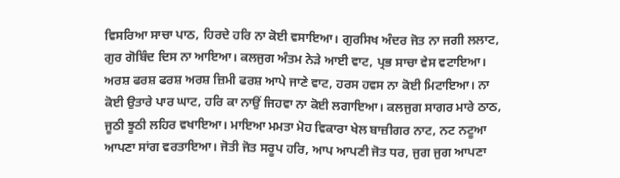ਵਿਸਰਿਆ ਸਾਚਾ ਪਾਠ, ਹਿਰਦੇ ਹਰਿ ਨਾ ਕੋਈ ਵਸਾਇਆ। ਗੁਰਸਿਖ ਅੰਦਰ ਜੋਤ ਨਾ ਜਗੀ ਲਲਾਟ, ਗੁਰ ਗੋਬਿੰਦ ਦਿਸ ਨਾ ਆਇਆ। ਕਲਜੁਗ ਅੰਤਮ ਨੇੜੇ ਆਈ ਵਾਟ, ਪ੍ਰਭ ਸਾਚਾ ਵੇਸ ਵਟਾਇਆ। ਅਰਸ਼ ਫਰਸ਼ ਫਰਸ਼ ਅਰਸ਼ ਜ਼ਿਮੀ ਫਰਸ਼ ਆਪੇ ਜਾਣੇ ਵਾਟ, ਹਰਸ ਹਵਸ ਨਾ ਕੋਈ ਮਿਟਾਇਆ। ਨਾ ਕੋਈ ਉਤਾਰੇ ਪਾਰ ਘਾਟ, ਹਰਿ ਕਾ ਨਾਉਂ ਜਿਹਵਾ ਨਾ ਕੋਈ ਲਗਾਇਆ। ਕਲਜੁਗ ਸਾਗਰ ਮਾਰੇ ਠਾਠ, ਜੂਠੀ ਝੂਠੀ ਲਹਿਰ ਵਖਾਇਆ। ਮਾਇਆ ਮਮਤਾ ਮੋਹ ਵਿਕਾਰਾ ਖੇਲ ਬਾਜ਼ੀਗਰ ਨਾਟ, ਨਟ ਨਟੂਆ ਆਪਣਾ ਸਾਂਗ ਵਰਤਾਇਆ। ਜੋਤੀ ਜੋਤ ਸਰੂਪ ਹਰਿ, ਆਪ ਆਪਣੀ ਜੋਤ ਧਰ, ਜੁਗ ਜੁਗ ਆਪਣਾ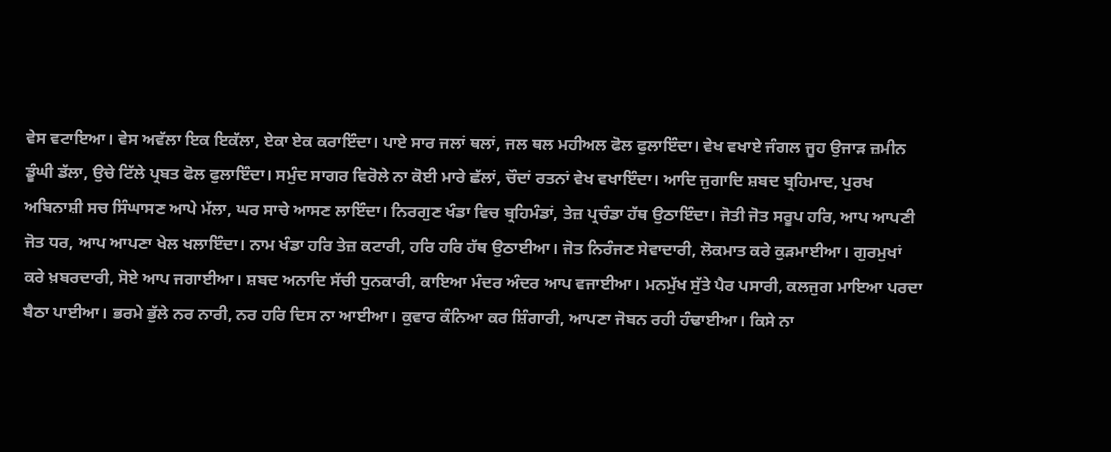ਵੇਸ ਵਟਾਇਆ। ਵੇਸ ਅਵੱਲਾ ਇਕ ਇਕੱਲਾ, ਏਕਾ ਏਕ ਕਰਾਇੰਦਾ। ਪਾਏ ਸਾਰ ਜਲਾਂ ਥਲਾਂ, ਜਲ ਥਲ ਮਹੀਅਲ ਫੋਲ ਫੁਲਾਇੰਦਾ। ਵੇਖ ਵਖਾਏ ਜੰਗਲ ਜੂਹ ਉਜਾੜ ਜ਼ਮੀਨ ਡੂੰਘੀ ਡੱਲਾ, ਉਚੇ ਟਿੱਲੇ ਪ੍ਰਬਤ ਫੋਲ ਫੁਲਾਇੰਦਾ। ਸਮੁੰਦ ਸਾਗਰ ਵਿਰੋਲੇ ਨਾ ਕੋਈ ਮਾਰੇ ਛੱਲਾਂ, ਚੌਦਾਂ ਰਤਨਾਂ ਵੇਖ ਵਖਾਇੰਦਾ। ਆਦਿ ਜੁਗਾਦਿ ਸ਼ਬਦ ਬ੍ਰਹਿਮਾਦ, ਪੁਰਖ ਅਬਿਨਾਸ਼ੀ ਸਚ ਸਿੰਘਾਸਣ ਆਪੇ ਮੱਲਾ, ਘਰ ਸਾਚੇ ਆਸਣ ਲਾਇੰਦਾ। ਨਿਰਗੁਣ ਖੰਡਾ ਵਿਚ ਬ੍ਰਹਿਮੰਡਾਂ, ਤੇਜ਼ ਪ੍ਰਚੰਡਾ ਹੱਥ ਉਠਾਇੰਦਾ। ਜੋਤੀ ਜੋਤ ਸਰੂਪ ਹਰਿ, ਆਪ ਆਪਣੀ ਜੋਤ ਧਰ, ਆਪ ਆਪਣਾ ਖੇਲ ਖਲਾਇੰਦਾ। ਨਾਮ ਖੰਡਾ ਹਰਿ ਤੇਜ਼ ਕਟਾਰੀ, ਹਰਿ ਹਰਿ ਹੱਥ ਉਠਾਈਆ। ਜੋਤ ਨਿਰੰਜਣ ਸੇਵਾਦਾਰੀ, ਲੋਕਮਾਤ ਕਰੇ ਕੁੜਮਾਈਆ। ਗੁਰਮੁਖਾਂ ਕਰੇ ਖ਼ਬਰਦਾਰੀ, ਸੋਏ ਆਪ ਜਗਾਈਆ। ਸ਼ਬਦ ਅਨਾਦਿ ਸੱਚੀ ਧੁਨਕਾਰੀ, ਕਾਇਆ ਮੰਦਰ ਅੰਦਰ ਆਪ ਵਜਾਈਆ। ਮਨਮੁੱਖ ਸੁੱਤੇ ਪੈਰ ਪਸਾਰੀ, ਕਲਜੁਗ ਮਾਇਆ ਪਰਦਾ ਬੈਠਾ ਪਾਈਆ। ਭਰਮੇ ਭੁੱਲੇ ਨਰ ਨਾਰੀ, ਨਰ ਹਰਿ ਦਿਸ ਨਾ ਆਈਆ। ਕੁਵਾਰ ਕੰਨਿਆ ਕਰ ਸ਼ਿੰਗਾਰੀ, ਆਪਣਾ ਜੋਬਨ ਰਹੀ ਹੰਢਾਈਆ। ਕਿਸੇ ਨਾ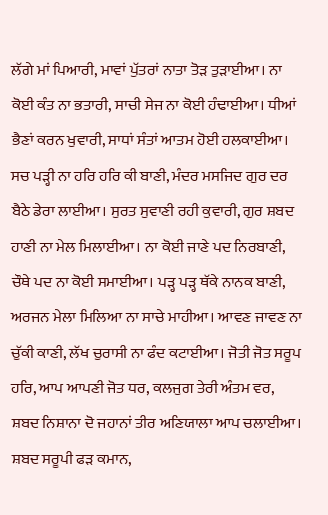ਲੱਗੇ ਮਾਂ ਪਿਆਰੀ, ਮਾਵਾਂ ਪੁੱਤਰਾਂ ਨਾਤਾ ਤੋੜ ਤੁੜਾਈਆ। ਨਾ ਕੋਈ ਕੰਤ ਨਾ ਭਤਾਰੀ, ਸਾਚੀ ਸੇਜ ਨਾ ਕੋਈ ਹੰਢਾਈਆ। ਧੀਆਂ ਭੈਣਾਂ ਕਰਨ ਖੁਵਾਰੀ, ਸਾਧਾਂ ਸੰਤਾਂ ਆਤਮ ਹੋਈ ਹਲਕਾਈਆ। ਸਚ ਪੜ੍ਹੀ ਨਾ ਹਰਿ ਹਰਿ ਕੀ ਬਾਣੀ, ਮੰਦਰ ਮਸਜਿਦ ਗੁਰ ਦਰ ਬੈਠੇ ਡੇਰਾ ਲਾਈਆ। ਸੁਰਤ ਸੁਵਾਣੀ ਰਹੀ ਕੁਵਾਰੀ, ਗੁਰ ਸ਼ਬਦ ਹਾਣੀ ਨਾ ਮੇਲ ਮਿਲਾਈਆ। ਨਾ ਕੋਈ ਜਾਣੇ ਪਦ ਨਿਰਬਾਣੀ, ਚੌਥੇ ਪਦ ਨਾ ਕੋਈ ਸਮਾਈਆ। ਪੜ੍ਹ ਪੜ੍ਹ ਥੱਕੇ ਨਾਨਕ ਬਾਣੀ, ਅਰਜਨ ਮੇਲਾ ਮਿਲਿਆ ਨਾ ਸਾਚੇ ਮਾਹੀਆ। ਆਵਣ ਜਾਵਣ ਨਾ ਚੁੱਕੀ ਕਾਣੀ, ਲੱਖ ਚੁਰਾਸੀ ਨਾ ਫੰਦ ਕਟਾਈਆ। ਜੋਤੀ ਜੋਤ ਸਰੂਪ ਹਰਿ, ਆਪ ਆਪਣੀ ਜੋਤ ਧਰ, ਕਲਜੁਗ ਤੇਰੀ ਅੰਤਮ ਵਰ, ਸ਼ਬਦ ਨਿਸ਼ਾਨਾ ਦੋ ਜਹਾਨਾਂ ਤੀਰ ਅਣਿਯਾਲਾ ਆਪ ਚਲਾਈਆ। ਸ਼ਬਦ ਸਰੂਪੀ ਫੜ ਕਮਾਨ,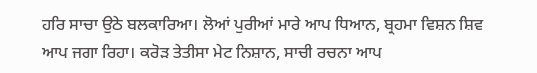ਹਰਿ ਸਾਚਾ ਉਠੇ ਬਲਕਾਰਿਆ। ਲੋਆਂ ਪੁਰੀਆਂ ਮਾਰੇ ਆਪ ਧਿਆਨ, ਬ੍ਰਹਮਾ ਵਿਸ਼ਨ ਸ਼ਿਵ ਆਪ ਜਗਾ ਰਿਹਾ। ਕਰੋੜ ਤੇਤੀਸਾ ਮੇਟ ਨਿਸ਼ਾਨ, ਸਾਚੀ ਰਚਨਾ ਆਪ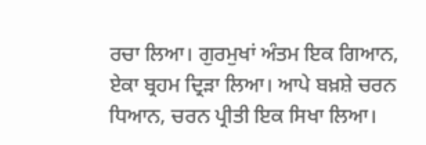ਰਚਾ ਲਿਆ। ਗੁਰਮੁਖਾਂ ਅੰਤਮ ਇਕ ਗਿਆਨ, ਏਕਾ ਬ੍ਰਹਮ ਦ੍ਰਿੜਾ ਲਿਆ। ਆਪੇ ਬਖ਼ਸ਼ੇ ਚਰਨ ਧਿਆਨ, ਚਰਨ ਪ੍ਰੀਤੀ ਇਕ ਸਿਖਾ ਲਿਆ।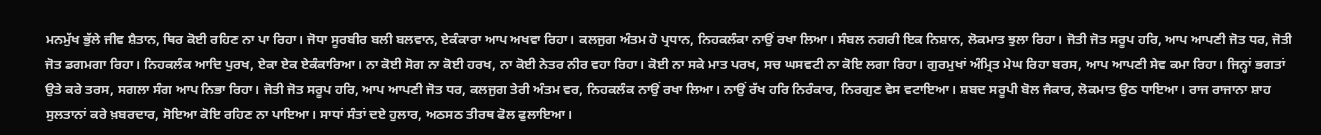ਮਨਮੁੱਖ ਭੁੱਲੇ ਜੀਵ ਸ਼ੈਤਾਨ, ਥਿਰ ਕੋਈ ਰਹਿਣ ਨਾ ਪਾ ਰਿਹਾ। ਜੋਧਾ ਸੂਰਬੀਰ ਬਲੀ ਬਲਵਾਨ, ਏਕੰਕਾਰਾ ਆਪ ਅਖਵਾ ਰਿਹਾ। ਕਲਜੁਗ ਅੰਤਮ ਹੋ ਪ੍ਰਧਾਨ, ਨਿਹਕਲੰਕਾ ਨਾਉਂ ਰਖਾ ਲਿਆ। ਸੰਬਲ ਨਗਰੀ ਇਕ ਨਿਸ਼ਾਨ, ਲੋਕਮਾਤ ਝੁਲਾ ਰਿਹਾ। ਜੋਤੀ ਜੋਤ ਸਰੂਪ ਹਰਿ, ਆਪ ਆਪਣੀ ਜੋਤ ਧਰ, ਜੋਤੀ ਜੋਤ ਡਗਮਗਾ ਰਿਹਾ। ਨਿਹਕਲੰਕ ਆਦਿ ਪੁਰਖ, ਏਕਾ ਏਕ ਏਕੰਕਾਰਿਆ। ਨਾ ਕੋਈ ਸੋਗ ਨਾ ਕੋਈ ਹਰਖ, ਨਾ ਕੋਈ ਨੇਤਰ ਨੀਰ ਵਹਾ ਰਿਹਾ। ਕੋਈ ਨਾ ਸਕੇ ਮਾਤ ਪਰਖ, ਸਚ ਘਸਵਟੀ ਨਾ ਕੋਇ ਲਗਾ ਰਿਹਾ। ਗੁਰਮੁਖਾਂ ਅੰਮ੍ਰਿਤ ਮੇਘ ਰਿਹਾ ਬਰਸ, ਆਪ ਆਪਣੀ ਸੇਵ ਕਮਾ ਰਿਹਾ। ਜਿਨ੍ਹਾਂ ਭਗਤਾਂ ਉਤੇ ਕਰੇ ਤਰਸ, ਸਗਲਾ ਸੰਗ ਆਪ ਨਿਭਾ ਰਿਹਾ। ਜੋਤੀ ਜੋਤ ਸਰੂਪ ਹਰਿ, ਆਪ ਆਪਣੀ ਜੋਤ ਧਰ, ਕਲਜੁਗ ਤੇਰੀ ਅੰਤਮ ਵਰ, ਨਿਹਕਲੰਕ ਨਾਉਂ ਰਖਾ ਲਿਆ। ਨਾਉਂ ਰੱਖ ਹਰਿ ਨਿਰੰਕਾਰ, ਨਿਰਗੁਣ ਵੇਸ ਵਟਾਇਆ। ਸ਼ਬਦ ਸਰੂਪੀ ਬੋਲ ਜੈਕਾਰ, ਲੋਕਮਾਤ ਉਠ ਧਾਇਆ। ਰਾਜ ਰਾਜਾਨਾ ਸ਼ਾਹ ਸੁਲਤਾਨਾਂ ਕਰੇ ਖ਼ਬਰਦਾਰ, ਸੋਇਆ ਕੋਇ ਰਹਿਣ ਨਾ ਪਾਇਆ। ਸਾਧਾਂ ਸੰਤਾਂ ਦਏ ਹੁਲਾਰ, ਅਠਸਠ ਤੀਰਥ ਫੋਲ ਫੁਲਾਇਆ।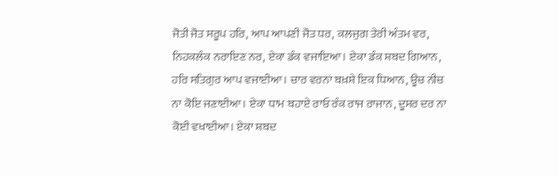ਜੋਤੀ ਜੋਤ ਸਰੂਪ ਹਰਿ, ਆਪ ਆਪਣੀ ਜੋਤ ਧਰ, ਕਲਜੁਗ ਤੇਰੀ ਅੰਤਮ ਵਰ, ਨਿਹਕਲੰਕ ਨਰਾਇਣ ਨਰ, ਏਕਾ ਡੰਕ ਵਜਾਇਆ। ਏਕਾ ਡੰਕ ਸ਼ਬਦ ਗਿਆਨ, ਹਰਿ ਸਤਿਗੁਰ ਆਪ ਵਜਾਈਆ। ਚਾਰ ਵਰਨਾਂ ਬਖ਼ਸ਼ੇ ਇਕ ਧਿਆਨ, ਊਚ ਨੀਚ ਨਾ ਕੋਇ ਜਣਾਈਆ। ਏਕਾ ਧਾਮ ਬਹਾਏ ਰਾਓ ਰੰਕ ਰਾਜ ਰਾਜਾਨ, ਦੂਸਰ ਦਰ ਨਾ ਕੋਈ ਵਖਾਈਆ। ਏਕਾ ਸ਼ਬਦ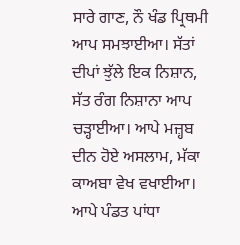ਸਾਰੇ ਗਾਣ, ਨੌ ਖੰਡ ਪ੍ਰਿਥਮੀ ਆਪ ਸਮਝਾਈਆ। ਸੱਤਾਂ ਦੀਪਾਂ ਝੁੱਲੇ ਇਕ ਨਿਸ਼ਾਨ, ਸੱਤ ਰੰਗ ਨਿਸ਼ਾਨਾ ਆਪ ਚੜ੍ਹਾਈਆ। ਆਪੇ ਮਜ਼੍ਹਬ ਦੀਨ ਹੋਏ ਅਸਲਾਮ, ਮੱਕਾ ਕਾਅਬਾ ਵੇਖ ਵਖਾਈਆ। ਆਪੇ ਪੰਡਤ ਪਾਂਧਾ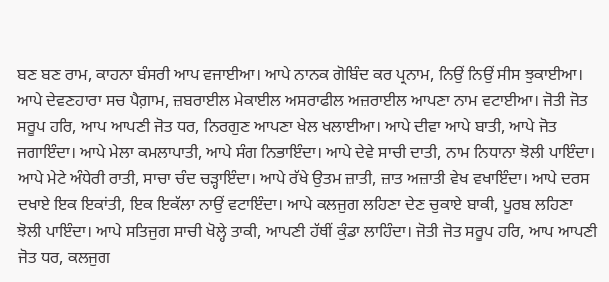ਬਣ ਬਣ ਰਾਮ, ਕਾਹਨਾ ਬੰਸਰੀ ਆਪ ਵਜਾਈਆ। ਆਪੇ ਨਾਨਕ ਗੋਬਿੰਦ ਕਰ ਪ੍ਰਨਾਮ, ਨਿਉਂ ਨਿਉਂ ਸੀਸ ਝੁਕਾਈਆ। ਆਪੇ ਦੇਵਣਹਾਰਾ ਸਚ ਪੈਗ਼ਾਮ, ਜ਼ਬਰਾਈਲ ਮੇਕਾਈਲ ਅਸਰਾਫੀਲ ਅਜ਼ਰਾਈਲ ਆਪਣਾ ਨਾਮ ਵਟਾਈਆ। ਜੋਤੀ ਜੋਤ ਸਰੂਪ ਹਰਿ, ਆਪ ਆਪਣੀ ਜੋਤ ਧਰ, ਨਿਰਗੁਣ ਆਪਣਾ ਖੇਲ ਖਲਾਈਆ। ਆਪੇ ਦੀਵਾ ਆਪੇ ਬਾਤੀ, ਆਪੇ ਜੋਤ ਜਗਾਇੰਦਾ। ਆਪੇ ਮੇਲਾ ਕਮਲਾਪਾਤੀ, ਆਪੇ ਸੰਗ ਨਿਭਾਇੰਦਾ। ਆਪੇ ਦੇਵੇ ਸਾਚੀ ਦਾਤੀ, ਨਾਮ ਨਿਧਾਨਾ ਝੋਲੀ ਪਾਇੰਦਾ। ਆਪੇ ਮੇਟੇ ਅੰਧੇਰੀ ਰਾਤੀ, ਸਾਚਾ ਚੰਦ ਚੜ੍ਹਾਇੰਦਾ। ਆਪੇ ਰੱਖੇ ਉਤਮ ਜ਼ਾਤੀ, ਜ਼ਾਤ ਅਜ਼ਾਤੀ ਵੇਖ ਵਖਾਇੰਦਾ। ਆਪੇ ਦਰਸ ਦਖਾਏ ਇਕ ਇਕਾਂਤੀ, ਇਕ ਇਕੱਲਾ ਨਾਉਂ ਵਟਾਇੰਦਾ। ਆਪੇ ਕਲਜੁਗ ਲਹਿਣਾ ਦੇਣ ਚੁਕਾਏ ਬਾਕੀ, ਪੂਰਬ ਲਹਿਣਾ ਝੋਲੀ ਪਾਇੰਦਾ। ਆਪੇ ਸਤਿਜੁਗ ਸਾਚੀ ਖੋਲ੍ਹੇ ਤਾਕੀ, ਆਪਣੀ ਹੱਥੀਂ ਕੁੰਡਾ ਲਾਹਿੰਦਾ। ਜੋਤੀ ਜੋਤ ਸਰੂਪ ਹਰਿ, ਆਪ ਆਪਣੀ ਜੋਤ ਧਰ, ਕਲਜੁਗ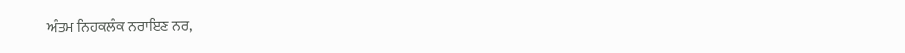ਅੰਤਮ ਨਿਹਕਲੰਕ ਨਰਾਇਣ ਨਰ,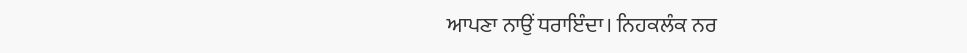ਆਪਣਾ ਨਾਉਂ ਧਰਾਇੰਦਾ। ਨਿਹਕਲੰਕ ਨਰ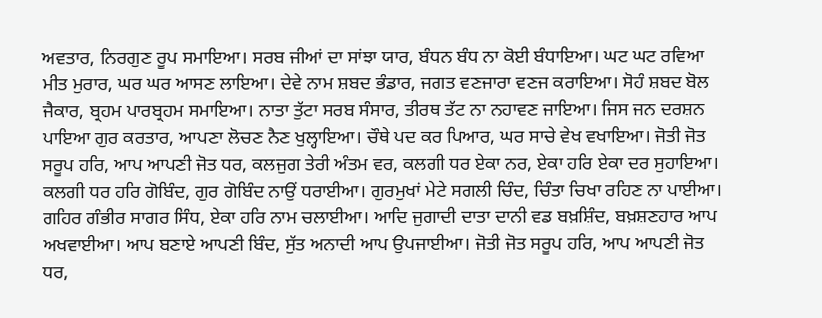ਅਵਤਾਰ, ਨਿਰਗੁਣ ਰੂਪ ਸਮਾਇਆ। ਸਰਬ ਜੀਆਂ ਦਾ ਸਾਂਝਾ ਯਾਰ, ਬੰਧਨ ਬੰਧ ਨਾ ਕੋਈ ਬੰਧਾਇਆ। ਘਟ ਘਟ ਰਵਿਆ ਮੀਤ ਮੁਰਾਰ, ਘਰ ਘਰ ਆਸਣ ਲਾਇਆ। ਦੇਵੇ ਨਾਮ ਸ਼ਬਦ ਭੰਡਾਰ, ਜਗਤ ਵਣਜਾਰਾ ਵਣਜ ਕਰਾਇਆ। ਸੋਹੰ ਸ਼ਬਦ ਬੋਲ ਜੈਕਾਰ, ਬ੍ਰਹਮ ਪਾਰਬ੍ਰਹਮ ਸਮਾਇਆ। ਨਾਤਾ ਤੁੱਟਾ ਸਰਬ ਸੰਸਾਰ, ਤੀਰਥ ਤੱਟ ਨਾ ਨਹਾਵਣ ਜਾਇਆ। ਜਿਸ ਜਨ ਦਰਸ਼ਨ ਪਾਇਆ ਗੁਰ ਕਰਤਾਰ, ਆਪਣਾ ਲੋਚਣ ਨੈਣ ਖੁਲ੍ਹਾਇਆ। ਚੌਥੇ ਪਦ ਕਰ ਪਿਆਰ, ਘਰ ਸਾਚੇ ਵੇਖ ਵਖਾਇਆ। ਜੋਤੀ ਜੋਤ ਸਰੂਪ ਹਰਿ, ਆਪ ਆਪਣੀ ਜੋਤ ਧਰ, ਕਲਜੁਗ ਤੇਰੀ ਅੰਤਮ ਵਰ, ਕਲਗੀ ਧਰ ਏਕਾ ਨਰ, ਏਕਾ ਹਰਿ ਏਕਾ ਦਰ ਸੁਹਾਇਆ। ਕਲਗੀ ਧਰ ਹਰਿ ਗੋਬਿੰਦ, ਗੁਰ ਗੋਬਿੰਦ ਨਾਉਂ ਧਰਾਈਆ। ਗੁਰਮੁਖਾਂ ਮੇਟੇ ਸਗਲੀ ਚਿੰਦ, ਚਿੰਤਾ ਚਿਖਾ ਰਹਿਣ ਨਾ ਪਾਈਆ। ਗਹਿਰ ਗੰਭੀਰ ਸਾਗਰ ਸਿੰਧ, ਏਕਾ ਹਰਿ ਨਾਮ ਚਲਾਈਆ। ਆਦਿ ਜੁਗਾਦੀ ਦਾਤਾ ਦਾਨੀ ਵਡ ਬਖ਼ਸ਼ਿੰਦ, ਬਖ਼ਸ਼ਣਹਾਰ ਆਪ ਅਖਵਾਈਆ। ਆਪ ਬਣਾਏ ਆਪਣੀ ਬਿੰਦ, ਸੁੱਤ ਅਨਾਦੀ ਆਪ ਉਪਜਾਈਆ। ਜੋਤੀ ਜੋਤ ਸਰੂਪ ਹਰਿ, ਆਪ ਆਪਣੀ ਜੋਤ ਧਰ,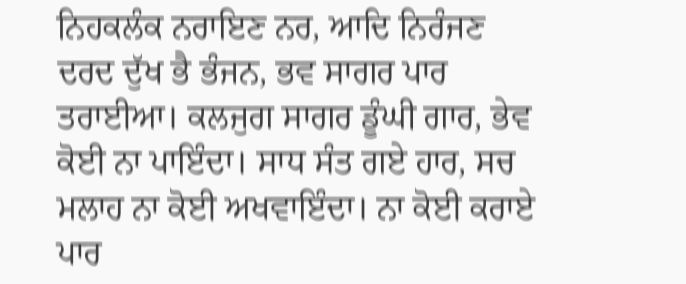ਨਿਹਕਲੰਕ ਨਰਾਇਣ ਨਰ, ਆਦਿ ਨਿਰੰਜਣ ਦਰਦ ਦੁੱਖ ਭੈ ਭੰਜਨ, ਭਵ ਸਾਗਰ ਪਾਰ ਤਰਾਈਆ। ਕਲਜੁਗ ਸਾਗਰ ਡੂੰਘੀ ਗਾਰ, ਭੇਵ ਕੋਈ ਨਾ ਪਾਇੰਦਾ। ਸਾਧ ਸੰਤ ਗਏ ਹਾਰ, ਸਚ ਮਲਾਹ ਨਾ ਕੋਈ ਅਖਵਾਇੰਦਾ। ਨਾ ਕੋਈ ਕਰਾਏ ਪਾਰ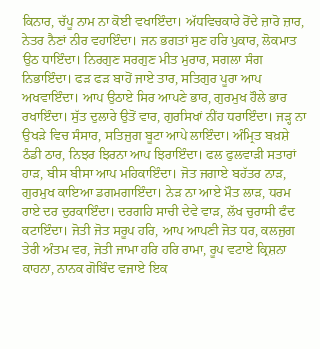ਕਿਨਾਰ, ਚੱਪੂ ਨਾਮ ਨਾ ਕੋਈ ਵਖਾਇੰਦਾ। ਅੱਧਵਿਚਕਾਰੇ ਰੋਂਦੇ ਜ਼ਾਰੋ ਜ਼ਾਰ, ਨੇਤਰ ਨੈਣਾਂ ਨੀਰ ਵਹਾਇੰਦਾ। ਜਨ ਭਗਤਾਂ ਸੁਣ ਹਰਿ ਪੁਕਾਰ, ਲੋਕਮਾਤ ਉਠ ਧਾਇੰਦਾ। ਨਿਰਗੁਣ ਸਰਗੁਣ ਮੀਤ ਮੁਰਾਰ, ਸਗਲਾ ਸੰਗ ਨਿਭਾਇੰਦਾ। ਫੜ ਫੜ ਬਾਹੋਂ ਜਾਏ ਤਾਰ, ਸਤਿਗੁਰ ਪੂਰਾ ਆਪ ਅਖਵਾਇੰਦਾ। ਆਪ ਉਠਾਏ ਸਿਰ ਆਪਣੇ ਭਾਰ, ਗੁਰਮੁਖ ਹੌਲੇ ਭਾਰ ਰਖਾਇੰਦਾ। ਸੁੱਤ ਦੁਲਾਰੇ ਉਤੋਂ ਵਾਰ, ਗੁਰਸਿਖਾਂ ਨੀਂਹ ਧਰਾਇੰਦਾ। ਜੜ੍ਹ ਨਾ ਉਖੜੇ ਵਿਚ ਸੰਸਾਰ, ਸਤਿਜੁਗ ਬੂਟਾ ਆਪੇ ਲਾਇੰਦਾ। ਅੰਮ੍ਰਿਤ ਬਖ਼ਸ਼ੇ ਠੰਡੀ ਠਾਰ, ਨਿਝਰ ਝਿਰਨਾ ਆਪ ਝਿਰਾਇੰਦਾ। ਫਲ ਫੁਲਵਾੜੀ ਸਤਾਰਾਂ ਹਾੜ, ਬੀਸ ਬੀਸਾ ਆਪ ਮਹਿਕਾਇੰਦਾ। ਜੋਤ ਜਗਾਏ ਬਹੱਤਰ ਨਾੜ, ਗੁਰਮੁਖ ਕਾਇਆ ਡਗਮਗਾਇੰਦਾ। ਨੇੜ ਨਾ ਆਏ ਮੌਤ ਲਾੜ, ਧਰਮ ਰਾਏ ਦਰ ਦੁਰਕਾਇੰਦਾ। ਦਰਗਹਿ ਸਾਚੀ ਦੇਵੇ ਵਾੜ, ਲੱਖ ਚੁਰਾਸੀ ਫੰਦ ਕਟਾਇੰਦਾ। ਜੋਤੀ ਜੋਤ ਸਰੂਪ ਹਰਿ, ਆਪ ਆਪਣੀ ਜੋਤ ਧਰ, ਕਲਜੁਗ ਤੇਰੀ ਅੰਤਮ ਵਰ, ਜੋਤੀ ਜਾਮਾ ਹਰਿ ਹਰਿ ਰਾਮਾ, ਰੂਪ ਵਟਾਏ ਕ੍ਰਿਸ਼ਨਾ ਕਾਹਨਾ, ਨਾਨਕ ਗੋਬਿੰਦ ਵਜਾਏ ਇਕ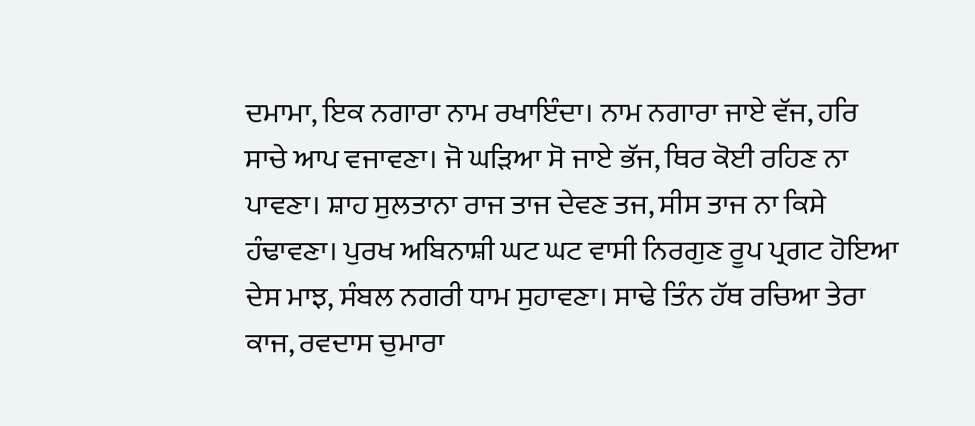ਦਮਾਮਾ, ਇਕ ਨਗਾਰਾ ਨਾਮ ਰਖਾਇੰਦਾ। ਨਾਮ ਨਗਾਰਾ ਜਾਏ ਵੱਜ, ਹਰਿ ਸਾਚੇ ਆਪ ਵਜਾਵਣਾ। ਜੋ ਘੜਿਆ ਸੋ ਜਾਏ ਭੱਜ, ਥਿਰ ਕੋਈ ਰਹਿਣ ਨਾ ਪਾਵਣਾ। ਸ਼ਾਹ ਸੁਲਤਾਨਾ ਰਾਜ ਤਾਜ ਦੇਵਣ ਤਜ, ਸੀਸ ਤਾਜ ਨਾ ਕਿਸੇ ਹੰਢਾਵਣਾ। ਪੁਰਖ ਅਬਿਨਾਸ਼ੀ ਘਟ ਘਟ ਵਾਸੀ ਨਿਰਗੁਣ ਰੂਪ ਪ੍ਰਗਟ ਹੋਇਆ ਦੇਸ ਮਾਝ, ਸੰਬਲ ਨਗਰੀ ਧਾਮ ਸੁਹਾਵਣਾ। ਸਾਢੇ ਤਿੰਨ ਹੱਥ ਰਚਿਆ ਤੇਰਾ ਕਾਜ, ਰਵਦਾਸ ਚੁਮਾਰਾ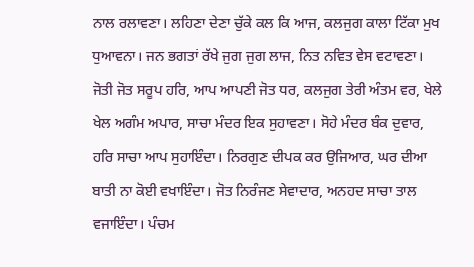ਨਾਲ ਰਲਾਵਣਾ। ਲਹਿਣਾ ਦੇਣਾ ਚੁੱਕੇ ਕਲ ਕਿ ਆਜ, ਕਲਜੁਗ ਕਾਲਾ ਟਿੱਕਾ ਮੁਖ ਧੁਆਵਨਾ। ਜਨ ਭਗਤਾਂ ਰੱਖੇ ਜੁਗ ਜੁਗ ਲਾਜ, ਨਿਤ ਨਵਿਤ ਵੇਸ ਵਟਾਵਣਾ। ਜੋਤੀ ਜੋਤ ਸਰੂਪ ਹਰਿ, ਆਪ ਆਪਣੀ ਜੋਤ ਧਰ, ਕਲਜੁਗ ਤੇਰੀ ਅੰਤਮ ਵਰ, ਖੇਲੇ ਖੇਲ ਅਗੰਮ ਅਪਾਰ, ਸਾਚਾ ਮੰਦਰ ਇਕ ਸੁਹਾਵਣਾ। ਸੋਹੇ ਮੰਦਰ ਬੰਕ ਦੁਵਾਰ, ਹਰਿ ਸਾਚਾ ਆਪ ਸੁਹਾਇੰਦਾ। ਨਿਰਗੁਣ ਦੀਪਕ ਕਰ ਉਜਿਆਰ, ਘਰ ਦੀਆ ਬਾਤੀ ਨਾ ਕੋਈ ਵਖਾਇੰਦਾ। ਜੋਤ ਨਿਰੰਜਣ ਸੇਵਾਦਾਰ, ਅਨਹਦ ਸਾਚਾ ਤਾਲ ਵਜਾਇੰਦਾ। ਪੰਚਮ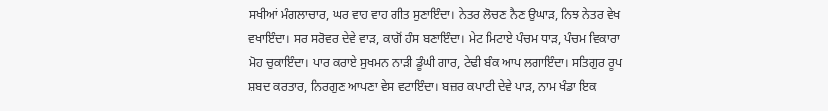ਸਖੀਆਂ ਮੰਗਲਾਚਾਰ, ਘਰ ਵਾਹ ਵਾਹ ਗੀਤ ਸੁਣਾਇੰਦਾ। ਨੇਤਰ ਲੋਚਣ ਨੈਣ ਉਘਾੜ, ਨਿਝ ਨੇਤਰ ਵੇਖ ਵਖਾਇੰਦਾ। ਸਰ ਸਰੋਵਰ ਦੇਵੇ ਵਾੜ, ਕਾਗੋਂ ਹੰਸ ਬਣਾਇੰਦਾ। ਮੇਟ ਮਿਟਾਏ ਪੰਚਮ ਧਾੜ, ਪੰਚਮ ਵਿਕਾਰਾ ਮੋਹ ਚੁਕਾਇੰਦਾ। ਪਾਰ ਕਰਾਏ ਸੁਖਮਨ ਨਾੜੀ ਡੂੰਘੀ ਗਾਰ, ਟੇਢੀ ਬੰਕ ਆਪ ਲਗਾਇੰਦਾ। ਸਤਿਗੁਰ ਰੂਪ ਸ਼ਬਦ ਕਰਤਾਰ, ਨਿਰਗੁਣ ਆਪਣਾ ਵੇਸ ਵਟਾਇੰਦਾ। ਬਜ਼ਰ ਕਪਾਟੀ ਦੇਵੇ ਪਾੜ, ਨਾਮ ਖੰਡਾ ਇਕ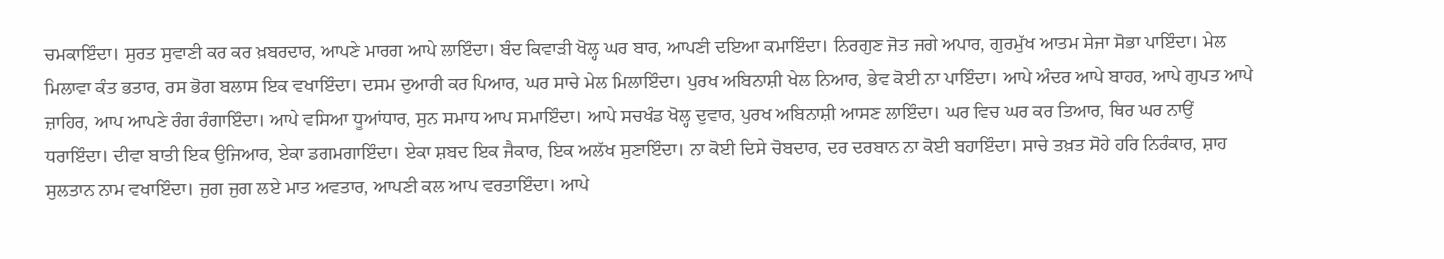ਚਮਕਾਇੰਦਾ। ਸੁਰਤ ਸੁਵਾਣੀ ਕਰ ਕਰ ਖ਼ਬਰਦਾਰ, ਆਪਣੇ ਮਾਰਗ ਆਪੇ ਲਾਇੰਦਾ। ਬੰਦ ਕਿਵਾੜੀ ਖੋਲ੍ਹ ਘਰ ਬਾਰ, ਆਪਣੀ ਦਇਆ ਕਮਾਇੰਦਾ। ਨਿਰਗੁਣ ਜੋਤ ਜਗੇ ਅਪਾਰ, ਗੁਰਮੁੱਖ ਆਤਮ ਸੇਜਾ ਸੋਭਾ ਪਾਇੰਦਾ। ਮੇਲ ਮਿਲਾਵਾ ਕੰਤ ਭਤਾਰ, ਰਸ ਭੋਗ ਬਲਾਸ ਇਕ ਵਖਾਇੰਦਾ। ਦਸਮ ਦੁਆਰੀ ਕਰ ਪਿਆਰ, ਘਰ ਸਾਚੇ ਮੇਲ ਮਿਲਾਇੰਦਾ। ਪੁਰਖ ਅਬਿਨਾਸ਼ੀ ਖੇਲ ਨਿਆਰ, ਭੇਵ ਕੋਈ ਨਾ ਪਾਇੰਦਾ। ਆਪੇ ਅੰਦਰ ਆਪੇ ਬਾਹਰ, ਆਪੇ ਗੁਪਤ ਆਪੇ ਜ਼ਾਹਿਰ, ਆਪ ਆਪਣੇ ਰੰਗ ਰੰਗਾਇੰਦਾ। ਆਪੇ ਵਸਿਆ ਧੂਆਂਧਾਰ, ਸੁਨ ਸਮਾਧ ਆਪ ਸਮਾਇੰਦਾ। ਆਪੇ ਸਚਖੰਡ ਖੋਲ੍ਹ ਦੁਵਾਰ, ਪੁਰਖ ਅਬਿਨਾਸ਼ੀ ਆਸਣ ਲਾਇੰਦਾ। ਘਰ ਵਿਚ ਘਰ ਕਰ ਤਿਆਰ, ਥਿਰ ਘਰ ਨਾਉਂ ਧਰਾਇੰਦਾ। ਦੀਵਾ ਬਾਤੀ ਇਕ ਉਜਿਆਰ, ਏਕਾ ਡਗਮਗਾਇੰਦਾ। ਏਕਾ ਸ਼ਬਦ ਇਕ ਜੈਕਾਰ, ਇਕ ਅਲੱਖ ਸੁਣਾਇੰਦਾ। ਨਾ ਕੋਈ ਦਿਸੇ ਚੋਬਦਾਰ, ਦਰ ਦਰਬਾਨ ਨਾ ਕੋਈ ਬਹਾਇੰਦਾ। ਸਾਚੇ ਤਖ਼ਤ ਸੋਹੇ ਹਰਿ ਨਿਰੰਕਾਰ, ਸ਼ਾਹ ਸੁਲਤਾਨ ਨਾਮ ਵਖਾਇੰਦਾ। ਜੁਗ ਜੁਗ ਲਏ ਮਾਤ ਅਵਤਾਰ, ਆਪਣੀ ਕਲ ਆਪ ਵਰਤਾਇੰਦਾ। ਆਪੇ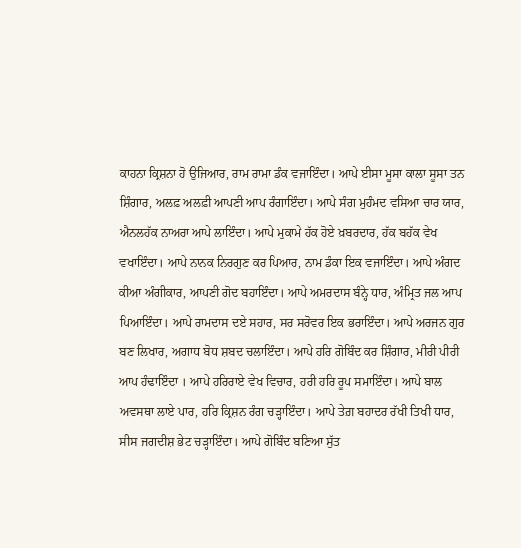ਕਾਹਨਾ ਕ੍ਰਿਸ਼ਨਾ ਹੋ ਉਜਿਆਰ, ਰਾਮ ਰਾਮਾ ਡੰਕ ਵਜਾਇੰਦਾ। ਆਪੇ ਈਸਾ ਮੂਸਾ ਕਾਲਾ ਸੂਸਾ ਤਨ ਸ਼ਿੰਗਾਰ, ਅਲਫ਼ ਅਲਫ਼ੀ ਆਪਣੀ ਆਪ ਰੰਗਾਇੰਦਾ। ਆਪੇ ਸੰਗ ਮੁਹੰਮਦ ਵਸਿਆ ਚਾਰ ਯਾਰ, ਐਨਲਹੱਕ ਨਾਅਰਾ ਆਪੇ ਲਾਇੰਦਾ। ਆਪੇ ਮੁਕਾਮੇ ਹੱਕ ਹੋਏ ਖ਼ਬਰਦਾਰ, ਹੱਕ ਬਹੱਕ ਵੇਖ ਵਖਾਇੰਦਾ। ਆਪੇ ਨਾਨਕ ਨਿਰਗੁਣ ਕਰ ਪਿਆਰ, ਨਾਮ ਡੰਕਾ ਇਕ ਵਜਾਇੰਦਾ। ਆਪੇ ਅੰਗਦ ਕੀਆ ਅੰਗੀਕਾਰ, ਆਪਣੀ ਗੋਦ ਬਹਾਇੰਦਾ। ਆਪੇ ਅਮਰਦਾਸ ਬੰਨ੍ਹੇ ਧਾਰ, ਅੰਮ੍ਰਿਤ ਜਲ ਆਪ ਪਿਆਇੰਦਾ। ਆਪੇ ਰਾਮਦਾਸ ਦਏ ਸਹਾਰ, ਸਰ ਸਰੋਵਰ ਇਕ ਭਰਾਇੰਦਾ। ਆਪੇ ਅਰਜਨ ਗੁਰ ਬਣ ਲਿਖਾਰ, ਅਗਾਧ ਬੋਧ ਸ਼ਬਦ ਚਲਾਇੰਦਾ। ਆਪੇ ਹਰਿ ਗੋਬਿੰਦ ਕਰ ਸ਼ਿੰਗਾਰ, ਮੀਰੀ ਪੀਰੀ ਆਪ ਹੰਢਾਇੰਦਾ । ਆਪੇ ਹਰਿਰਾਏ ਵੇਖ ਵਿਚਾਰ, ਹਰੀ ਹਰਿ ਰੂਪ ਸਮਾਇੰਦਾ। ਆਪੇ ਬਾਲ ਅਵਸਥਾ ਲਾਏ ਪਾਰ, ਹਰਿ ਕ੍ਰਿਸ਼ਨ ਰੰਗ ਚੜ੍ਹਾਇੰਦਾ। ਆਪੇ ਤੇਗ਼ ਬਹਾਦਰ ਰੱਖੀ ਤਿਖੀ ਧਾਰ, ਸੀਸ ਜਗਦੀਸ਼ ਭੇਟ ਚੜ੍ਹਾਇੰਦਾ। ਆਪੇ ਗੋਬਿੰਦ ਬਣਿਆ ਸੁੱਤ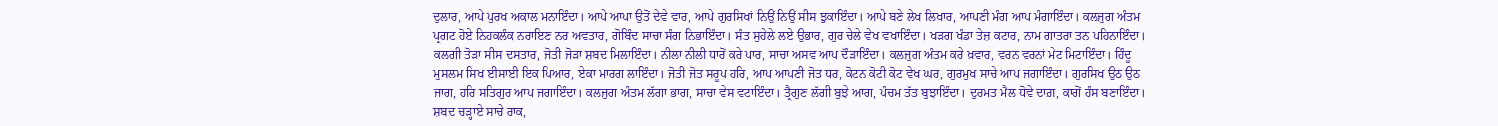ਦੁਲਾਰ, ਆਪੇ ਪੁਰਖ ਅਕਾਲ ਮਨਾਇੰਦਾ। ਆਪੇ ਆਪਾ ਉਤੋਂ ਦੇਵੇ ਵਾਰ, ਆਪੇ ਗੁਰਸਿਖਾਂ ਨਿਉਂ ਨਿਉਂ ਸੀਸ ਝੁਕਾਇੰਦਾ। ਆਪੇ ਬਣੇ ਲੇਖ ਲਿਖਾਰ, ਆਪਣੀ ਮੰਗ ਆਪ ਮੰਗਾਇੰਦਾ। ਕਲਜੁਗ ਅੰਤਮ ਪ੍ਰਗਟ ਹੋਏ ਨਿਹਕਲੰਕ ਨਰਾਇਣ ਨਰ ਅਵਤਾਰ, ਗੋਬਿੰਦ ਸਾਚਾ ਸੰਗ ਨਿਭਾਇੰਦਾ। ਸੰਤ ਸੁਹੇਲੇ ਲਏ ਉਭਾਰ, ਗੁਰ ਚੇਲੇ ਵੇਖ ਵਖਾਇੰਦਾ। ਖੜਗ ਖੰਡਾ ਤੇਜ਼ ਕਟਾਰ, ਨਾਮ ਗਾਤਰਾ ਤਨ ਪਹਿਨਾਇੰਦਾ। ਕਲਗੀ ਤੋੜਾ ਸੀਸ ਦਸਤਾਰ, ਜੋਤੀ ਜੋੜਾ ਸ਼ਬਦ ਮਿਲਾਇੰਦਾ। ਨੀਲਾ ਨੀਲੀ ਧਾਰੋਂ ਕਰੇ ਪਾਰ, ਸਾਚਾ ਅਸਵ ਆਪ ਦੌੜਾਇੰਦਾ। ਕਲਜੁਗ ਅੰਤਮ ਕਰੇ ਖ਼ਵਾਰ, ਵਰਨ ਵਰਨਾਂ ਮੇਟ ਮਿਟਾਇੰਦਾ। ਹਿੰਦੂ ਮੁਸਲਮ ਸਿਖ ਈਸਾਈ ਇਕ ਪਿਆਰ, ਏਕਾ ਮਾਰਗ ਲਾਇੰਦਾ। ਜੋਤੀ ਜੋਤ ਸਰੂਪ ਹਰਿ, ਆਪ ਆਪਣੀ ਜੋਤ ਧਰ, ਕੋਟਨ ਕੋਟੀ ਕੋਟ ਵੇਖ ਘਰ, ਗੁਰਮੁਖ ਸਾਚੇ ਆਪ ਜਗਾਇੰਦਾ। ਗੁਰਸਿਖ ਉਠ ਉਠ ਜਾਗ, ਹਰਿ ਸਤਿਗੁਰ ਆਪ ਜਗਾਇੰਦਾ। ਕਲਜੁਗ ਅੰਤਮ ਲੱਗਾ ਭਾਗ, ਸਾਚਾ ਵੇਸ ਵਟਾਇੰਦਾ। ਤ੍ਰੈਗੁਣ ਲੱਗੀ ਬੁਝੇ ਆਗ, ਪੰਚਮ ਤੱਤ ਬੁਝਾਇੰਦਾ। ਦੁਰਮਤ ਮੈਲ ਧੋਵੇ ਦਾਗ਼, ਕਾਗੋਂ ਹੰਸ ਬਣਾਇੰਦਾ। ਸ਼ਬਦ ਚੜ੍ਹਾਏ ਸਾਚੇ ਰਾਕ,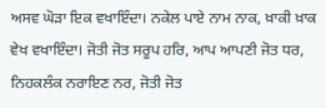ਅਸਵ ਘੋੜਾ ਇਕ ਵਖਾਇੰਦਾ। ਨਕੇਲ ਪਾਏ ਨਾਮ ਨਾਕ, ਖ਼ਾਕੀ ਖ਼ਾਕ ਵੇਖ ਵਖਾਇੰਦਾ। ਜੋਤੀ ਜੋਤ ਸਰੂਪ ਹਰਿ, ਆਪ ਆਪਣੀ ਜੋਤ ਧਰ, ਨਿਹਕਲੰਕ ਨਰਾਇਣ ਨਰ, ਜੋਤੀ ਜੋਤ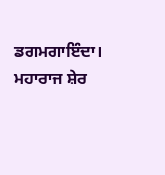ਡਗਮਗਾਇੰਦਾ। ਮਹਾਰਾਜ ਸ਼ੇਰ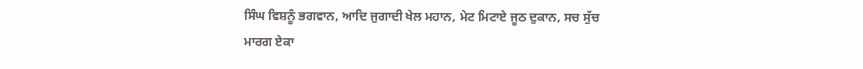ਸਿੰਘ ਵਿਸ਼ਨੂੰ ਭਗਵਾਨ, ਆਦਿ ਜੁਗਾਦੀ ਖੇਲ ਮਹਾਨ, ਮੇਟ ਮਿਟਾਏ ਜੂਠ ਦੁਕਾਨ, ਸਚ ਸੁੱਚ ਮਾਰਗ ਏਕਾ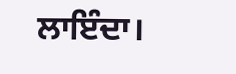ਲਾਇੰਦਾ।